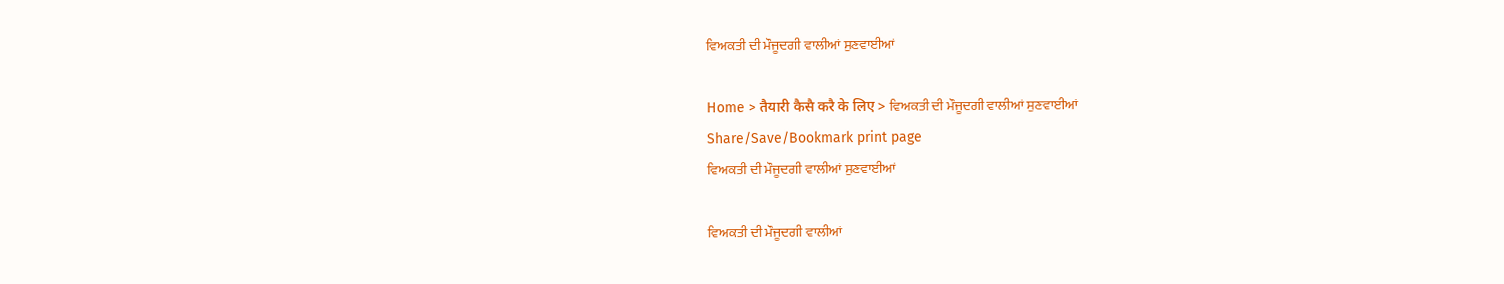ਵਿਅਕਤੀ ਦੀ ਮੌਜੂਦਗੀ ਵਾਲੀਆਂ ਸੁਣਵਾਈਆਂ

Home > तैयारी कैसै करै के लिए > ਵਿਅਕਤੀ ਦੀ ਮੌਜੂਦਗੀ ਵਾਲੀਆਂ ਸੁਣਵਾਈਆਂ
Share/Save/Bookmark print page
ਵਿਅਕਤੀ ਦੀ ਮੌਜੂਦਗੀ ਵਾਲੀਆਂ ਸੁਣਵਾਈਆਂ

ਵਿਅਕਤੀ ਦੀ ਮੌਜੂਦਗੀ ਵਾਲੀਆਂ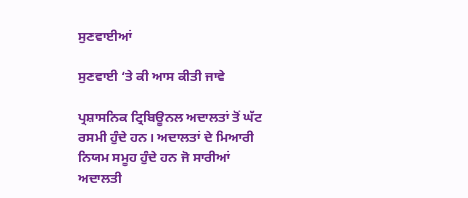ਸੁਣਵਾਈਆਂ

ਸੁਣਵਾਈ ‘ਤੇ ਕੀ ਆਸ ਕੀਤੀ ਜਾਵੇ

ਪ੍ਰਸ਼ਾਸਨਿਕ ਟ੍ਰਿਬਿਊਨਲ ਅਦਾਲਤਾਂ ਤੋਂ ਘੱਟ ਰਸਮੀ ਹੁੰਦੇ ਹਨ। ਅਦਾਲਤਾਂ ਦੇ ਮਿਆਰੀ ਨਿਯਮ ਸਮੂਹ ਹੁੰਦੇ ਹਨ ਜੋ ਸਾਰੀਆਂ ਅਦਾਲਤੀ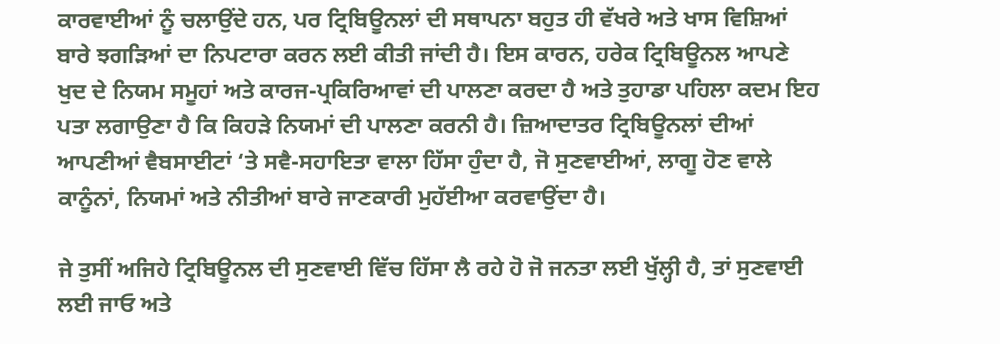ਕਾਰਵਾਈਆਂ ਨੂੰ ਚਲਾਉਂਦੇ ਹਨ, ਪਰ ਟ੍ਰਿਬਿਊਨਲਾਂ ਦੀ ਸਥਾਪਨਾ ਬਹੁਤ ਹੀ ਵੱਖਰੇ ਅਤੇ ਖਾਸ ਵਿਸ਼ਿਆਂ ਬਾਰੇ ਝਗੜਿਆਂ ਦਾ ਨਿਪਟਾਰਾ ਕਰਨ ਲਈ ਕੀਤੀ ਜਾਂਦੀ ਹੈ। ਇਸ ਕਾਰਨ, ਹਰੇਕ ਟ੍ਰਿਬਿਊਨਲ ਆਪਣੇ ਖੁਦ ਦੇ ਨਿਯਮ ਸਮੂਹਾਂ ਅਤੇ ਕਾਰਜ-ਪ੍ਰਕਿਰਿਆਵਾਂ ਦੀ ਪਾਲਣਾ ਕਰਦਾ ਹੈ ਅਤੇ ਤੁਹਾਡਾ ਪਹਿਲਾ ਕਦਮ ਇਹ ਪਤਾ ਲਗਾਉਣਾ ਹੈ ਕਿ ਕਿਹੜੇ ਨਿਯਮਾਂ ਦੀ ਪਾਲਣਾ ਕਰਨੀ ਹੈ। ਜ਼ਿਆਦਾਤਰ ਟ੍ਰਿਬਿਊਨਲਾਂ ਦੀਆਂ ਆਪਣੀਆਂ ਵੈਬਸਾਈਟਾਂ ‘ਤੇ ਸਵੈ-ਸਹਾਇਤਾ ਵਾਲਾ ਹਿੱਸਾ ਹੁੰਦਾ ਹੈ, ਜੋ ਸੁਣਵਾਈਆਂ, ਲਾਗੂ ਹੋਣ ਵਾਲੇ ਕਾਨੂੰਨਾਂ, ਨਿਯਮਾਂ ਅਤੇ ਨੀਤੀਆਂ ਬਾਰੇ ਜਾਣਕਾਰੀ ਮੁਹੱਈਆ ਕਰਵਾਉਂਦਾ ਹੈ।

ਜੇ ਤੁਸੀਂ ਅਜਿਹੇ ਟ੍ਰਿਬਿਊਨਲ ਦੀ ਸੁਣਵਾਈ ਵਿੱਚ ਹਿੱਸਾ ਲੈ ਰਹੇ ਹੋ ਜੋ ਜਨਤਾ ਲਈ ਖੁੱਲ੍ਹੀ ਹੈ, ਤਾਂ ਸੁਣਵਾਈ ਲਈ ਜਾਓ ਅਤੇ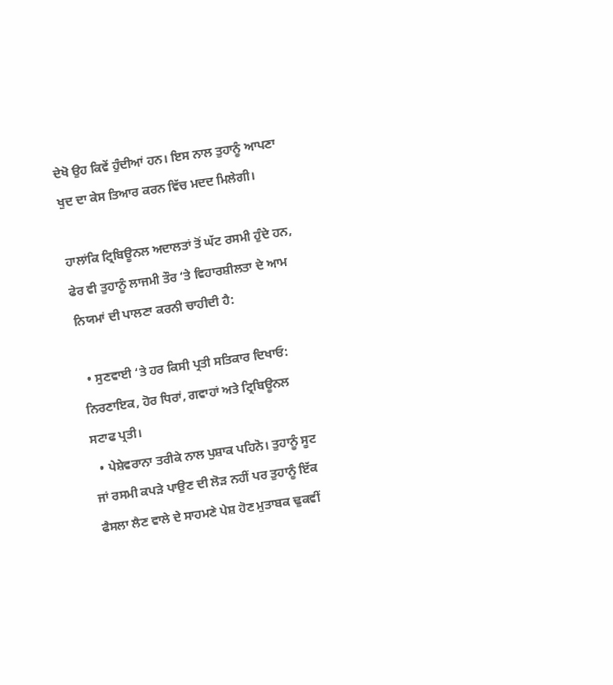ਦੇਖੋ ਉਹ ਕਿਵੇਂ ਹੁੰਦੀਆਂ ਹਨ। ਇਸ ਨਾਲ ਤੁਹਾਨੂੰ ਆਪਣਾ ਖੁਦ ਦਾ ਕੇਸ ਤਿਆਰ ਕਰਨ ਵਿੱਚ ਮਦਦ ਮਿਲੇਗੀ।

ਹਾਲਾਂਕਿ ਟ੍ਰਿਬਿਊਨਲ ਅਦਾਲਤਾਂ ਤੋਂ ਘੱਟ ਰਸਮੀ ਹੁੰਦੇ ਹਨ, ਫੇਰ ਵੀ ਤੁਹਾਨੂੰ ਲਾਜਮੀ ਤੌਰ ‘ਤੇ ਵਿਹਾਰਸ਼ੀਲਤਾ ਦੇ ਆਮ ਨਿਯਮਾਂ ਦੀ ਪਾਲਣਾ ਕਰਨੀ ਚਾਹੀਦੀ ਹੈ:

  • ਸੁਣਵਾਈ ‘ਤੇ ਹਰ ਕਿਸੀ ਪ੍ਰਤੀ ਸਤਿਕਾਰ ਦਿਖਾਓ: ਨਿਰਣਾਇਕ, ਹੋਰ ਧਿਰਾਂ, ਗਵਾਹਾਂ ਅਤੇ ਟ੍ਰਿਬਿਊਨਲ ਸਟਾਫ ਪ੍ਰਤੀ।
  • ਪੇਸ਼ੇਵਰਾਨਾ ਤਰੀਕੇ ਨਾਲ ਪੁਸ਼ਾਕ ਪਹਿਨੋ। ਤੁਹਾਨੂੰ ਸੂਟ ਜਾਂ ਰਸਮੀ ਕਪੜੇ ਪਾਉਣ ਦੀ ਲੋੜ ਨਹੀਂ ਪਰ ਤੁਹਾਨੂੰ ਇੱਕ ਫੈਸਲਾ ਲੈਣ ਵਾਲੇ ਦੇ ਸਾਹਮਣੇ ਪੇਸ਼ ਹੋਣ ਮੁਤਾਬਕ ਢੁਕਵੀਂ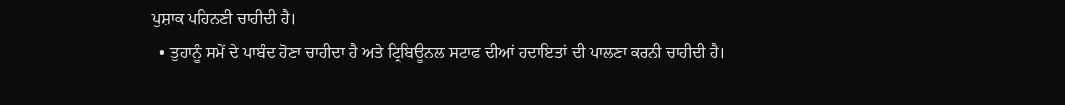ਪੁਸ਼ਾਕ ਪਹਿਨਣੀ ਚਾਹੀਦੀ ਹੈ।
  • ਤੁਹਾਨੂੰ ਸਮੇਂ ਦੇ ਪਾਬੰਦ ਹੋਣਾ ਚਾਹੀਦਾ ਹੈ ਅਤੇ ਟ੍ਰਿਬਿਊਨਲ ਸਟਾਫ ਦੀਆਂ ਹਦਾਇਤਾਂ ਦੀ ਪਾਲਣਾ ਕਰਨੀ ਚਾਹੀਦੀ ਹੈ।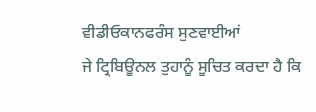ਵੀਡੀਓਕਾਨਫਰੰਸ ਸੁਣਵਾਈਆਂ
ਜੇ ਟ੍ਰਿਬਿਊਨਲ ਤੁਹਾਨੂੰ ਸੂਚਿਤ ਕਰਦਾ ਹੈ ਕਿ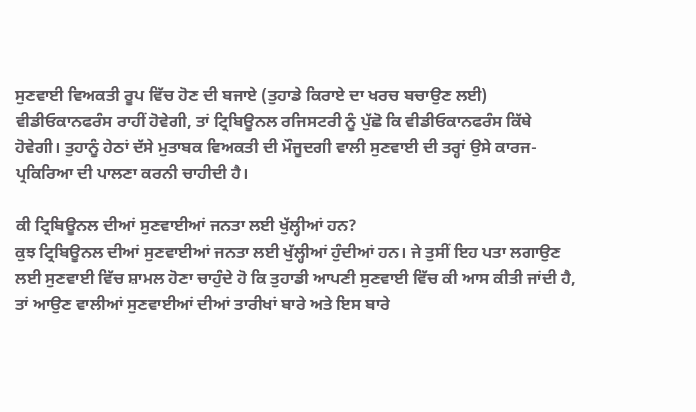ਸੁਣਵਾਈ ਵਿਅਕਤੀ ਰੂਪ ਵਿੱਚ ਹੋਣ ਦੀ ਬਜਾਏ (ਤੁਹਾਡੇ ਕਿਰਾਏ ਦਾ ਖਰਚ ਬਚਾਉਣ ਲਈ) ਵੀਡੀਓਕਾਨਫਰੰਸ ਰਾਹੀਂ ਹੋਵੇਗੀ, ਤਾਂ ਟ੍ਰਿਬਿਊਨਲ ਰਜਿਸਟਰੀ ਨੂੰ ਪੁੱਛੋ ਕਿ ਵੀਡੀਓਕਾਨਫਰੰਸ ਕਿੱਥੇ ਹੋਵੇਗੀ। ਤੁਹਾਨੂੰ ਹੇਠਾਂ ਦੱਸੇ ਮੁਤਾਬਕ ਵਿਅਕਤੀ ਦੀ ਮੌਜੂਦਗੀ ਵਾਲੀ ਸੁਣਵਾਈ ਦੀ ਤਰ੍ਹਾਂ ਉਸੇ ਕਾਰਜ-ਪ੍ਰਕਿਰਿਆ ਦੀ ਪਾਲਣਾ ਕਰਨੀ ਚਾਹੀਦੀ ਹੈ।

ਕੀ ਟ੍ਰਿਬਿਊਨਲ ਦੀਆਂ ਸੁਣਵਾਈਆਂ ਜਨਤਾ ਲਈ ਖੁੱਲ੍ਹੀਆਂ ਹਨ?
ਕੁਝ ਟ੍ਰਿਬਿਊਨਲ ਦੀਆਂ ਸੁਣਵਾਈਆਂ ਜਨਤਾ ਲਈ ਖੁੱਲ੍ਹੀਆਂ ਹੁੰਦੀਆਂ ਹਨ। ਜੇ ਤੁਸੀਂ ਇਹ ਪਤਾ ਲਗਾਉਣ ਲਈ ਸੁਣਵਾਈ ਵਿੱਚ ਸ਼ਾਮਲ ਹੋਣਾ ਚਾਹੁੰਦੇ ਹੋ ਕਿ ਤੁਹਾਡੀ ਆਪਣੀ ਸੁਣਵਾਈ ਵਿੱਚ ਕੀ ਆਸ ਕੀਤੀ ਜਾਂਦੀ ਹੈ, ਤਾਂ ਆਉਣ ਵਾਲੀਆਂ ਸੁਣਵਾਈਆਂ ਦੀਆਂ ਤਾਰੀਖਾਂ ਬਾਰੇ ਅਤੇ ਇਸ ਬਾਰੇ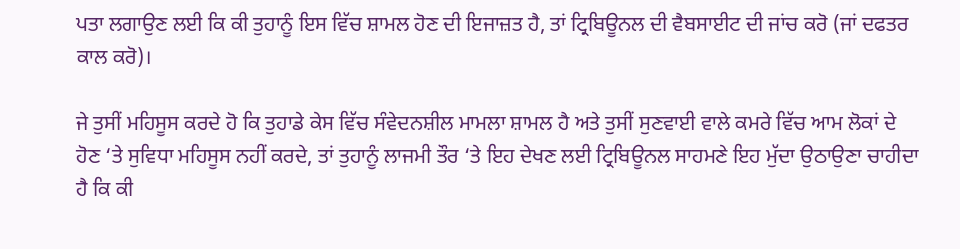ਪਤਾ ਲਗਾਉਣ ਲਈ ਕਿ ਕੀ ਤੁਹਾਨੂੰ ਇਸ ਵਿੱਚ ਸ਼ਾਮਲ ਹੋਣ ਦੀ ਇਜਾਜ਼ਤ ਹੈ, ਤਾਂ ਟ੍ਰਿਬਿਊਨਲ ਦੀ ਵੈਬਸਾਈਟ ਦੀ ਜਾਂਚ ਕਰੋ (ਜਾਂ ਦਫਤਰ ਕਾਲ ਕਰੋ)।

ਜੇ ਤੁਸੀਂ ਮਹਿਸੂਸ ਕਰਦੇ ਹੋ ਕਿ ਤੁਹਾਡੇ ਕੇਸ ਵਿੱਚ ਸੰਵੇਦਨਸ਼ੀਲ ਮਾਮਲਾ ਸ਼ਾਮਲ ਹੈ ਅਤੇ ਤੁਸੀਂ ਸੁਣਵਾਈ ਵਾਲੇ ਕਮਰੇ ਵਿੱਚ ਆਮ ਲੋਕਾਂ ਦੇ ਹੋਣ ‘ਤੇ ਸੁਵਿਧਾ ਮਹਿਸੂਸ ਨਹੀਂ ਕਰਦੇ, ਤਾਂ ਤੁਹਾਨੂੰ ਲਾਜਮੀ ਤੌਰ ‘ਤੇ ਇਹ ਦੇਖਣ ਲਈ ਟ੍ਰਿਬਿਊਨਲ ਸਾਹਮਣੇ ਇਹ ਮੁੱਦਾ ਉਠਾਉਣਾ ਚਾਹੀਦਾ ਹੈ ਕਿ ਕੀ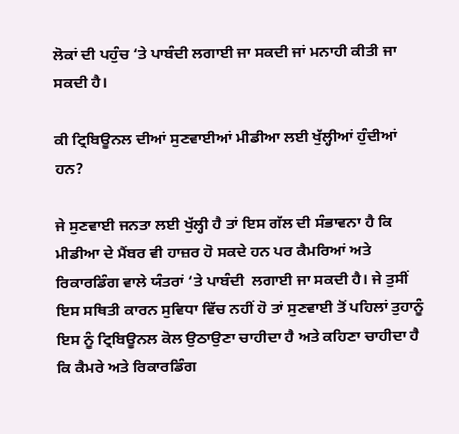ਲੋਕਾਂ ਦੀ ਪਹੁੰਚ ‘ਤੇ ਪਾਬੰਦੀ ਲਗਾਈ ਜਾ ਸਕਦੀ ਜਾਂ ਮਨਾਹੀ ਕੀਤੀ ਜਾ ਸਕਦੀ ਹੈ।

ਕੀ ਟ੍ਰਿਬਿਊਨਲ ਦੀਆਂ ਸੁਣਵਾਈਆਂ ਮੀਡੀਆ ਲਈ ਖੁੱਲ੍ਹੀਆਂ ਹੁੰਦੀਆਂ ਹਨ?

ਜੇ ਸੁਣਵਾਈ ਜਨਤਾ ਲਈ ਖੁੱਲ੍ਹੀ ਹੈ ਤਾਂ ਇਸ ਗੱਲ ਦੀ ਸੰਭਾਵਨਾ ਹੈ ਕਿ ਮੀਡੀਆ ਦੇ ਮੈਂਬਰ ਵੀ ਹਾਜ਼ਰ ਹੋ ਸਕਦੇ ਹਨ ਪਰ ਕੈਮਰਿਆਂ ਅਤੇ ਰਿਕਾਰਡਿੰਗ ਵਾਲੇ ਯੰਤਰਾਂ ‘ਤੇ ਪਾਬੰਦੀ  ਲਗਾਈ ਜਾ ਸਕਦੀ ਹੈ। ਜੇ ਤੁਸੀਂ ਇਸ ਸਥਿਤੀ ਕਾਰਨ ਸੁਵਿਧਾ ਵਿੱਚ ਨਹੀਂ ਹੋ ਤਾਂ ਸੁਣਵਾਈ ਤੋਂ ਪਹਿਲਾਂ ਤੁਹਾਨੂੰ ਇਸ ਨੂੰ ਟ੍ਰਿਬਿਊਨਲ ਕੋਲ ਉਠਾਉਣਾ ਚਾਹੀਦਾ ਹੈ ਅਤੇ ਕਹਿਣਾ ਚਾਹੀਦਾ ਹੈ ਕਿ ਕੈਮਰੇ ਅਤੇ ਰਿਕਾਰਡਿੰਗ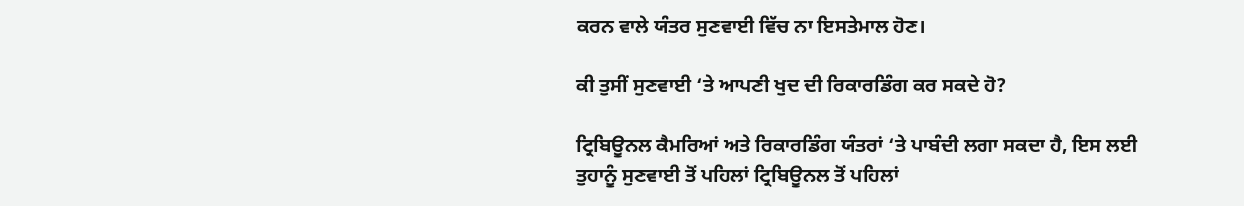ਕਰਨ ਵਾਲੇ ਯੰਤਰ ਸੁਣਵਾਈ ਵਿੱਚ ਨਾ ਇਸਤੇਮਾਲ ਹੋਣ।

ਕੀ ਤੁਸੀਂ ਸੁਣਵਾਈ ‘ਤੇ ਆਪਣੀ ਖੁਦ ਦੀ ਰਿਕਾਰਡਿੰਗ ਕਰ ਸਕਦੇ ਹੋ?

ਟ੍ਰਿਬਿਊਨਲ ਕੈਮਰਿਆਂ ਅਤੇ ਰਿਕਾਰਡਿੰਗ ਯੰਤਰਾਂ ‘ਤੇ ਪਾਬੰਦੀ ਲਗਾ ਸਕਦਾ ਹੈ, ਇਸ ਲਈ ਤੁਹਾਨੂੰ ਸੁਣਵਾਈ ਤੋਂ ਪਹਿਲਾਂ ਟ੍ਰਿਬਿਊਨਲ ਤੋਂ ਪਹਿਲਾਂ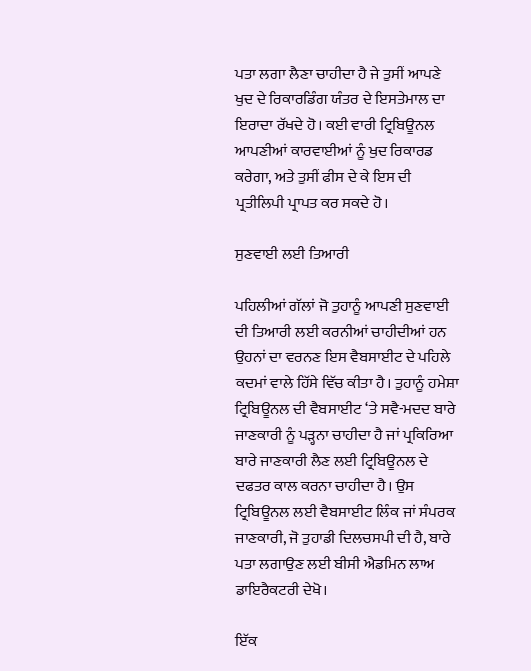ਪਤਾ ਲਗਾ ਲੈਣਾ ਚਾਹੀਦਾ ਹੈ ਜੇ ਤੁਸੀਂ ਆਪਣੇ ਖੁਦ ਦੇ ਰਿਕਾਰਡਿੰਗ ਯੰਤਰ ਦੇ ਇਸਤੇਮਾਲ ਦਾ ਇਰਾਦਾ ਰੱਖਦੇ ਹੋ। ਕਈ ਵਾਰੀ ਟ੍ਰਿਬਿਊਨਲ ਆਪਣੀਆਂ ਕਾਰਵਾਈਆਂ ਨੂੰ ਖੁਦ ਰਿਕਾਰਡ ਕਰੇਗਾ, ਅਤੇ ਤੁਸੀਂ ਫੀਸ ਦੇ ਕੇ ਇਸ ਦੀ ਪ੍ਰਤੀਲਿਪੀ ਪ੍ਰਾਪਤ ਕਰ ਸਕਦੇ ਹੋ।

ਸੁਣਵਾਈ ਲਈ ਤਿਆਰੀ

ਪਹਿਲੀਆਂ ਗੱਲਾਂ ਜੋ ਤੁਹਾਨੂੰ ਆਪਣੀ ਸੁਣਵਾਈ ਦੀ ਤਿਆਰੀ ਲਈ ਕਰਨੀਆਂ ਚਾਹੀਦੀਆਂ ਹਨ ਉਹਨਾਂ ਦਾ ਵਰਨਣ ਇਸ ਵੈਬਸਾਈਟ ਦੇ ਪਹਿਲੇ ਕਦਮਾਂ ਵਾਲੇ ਹਿੱਸੇ ਵਿੱਚ ਕੀਤਾ ਹੈ। ਤੁਹਾਨੂੰ ਹਮੇਸ਼ਾ ਟ੍ਰਿਬਿਊਨਲ ਦੀ ਵੈਬਸਾਈਟ ‘ਤੇ ਸਵੈ-ਮਦਦ ਬਾਰੇ ਜਾਣਕਾਰੀ ਨੂੰ ਪੜ੍ਹਨਾ ਚਾਹੀਦਾ ਹੈ ਜਾਂ ਪ੍ਰਕਿਰਿਆ ਬਾਰੇ ਜਾਣਕਾਰੀ ਲੈਣ ਲਈ ਟ੍ਰਿਬਿਊਨਲ ਦੇ ਦਫਤਰ ਕਾਲ ਕਰਨਾ ਚਾਹੀਦਾ ਹੈ। ਉਸ ਟ੍ਰਿਬਿਊਨਲ ਲਈ ਵੈਬਸਾਈਟ ਲਿੰਕ ਜਾਂ ਸੰਪਰਕ ਜਾਣਕਾਰੀ, ਜੋ ਤੁਹਾਡੀ ਦਿਲਚਸਪੀ ਦੀ ਹੈ, ਬਾਰੇ ਪਤਾ ਲਗਾਉਣ ਲਈ ਬੀਸੀ ਐਡਮਿਨ ਲਾਅ ਡਾਇਰੈਕਟਰੀ ਦੇਖੋ।

ਇੱਕ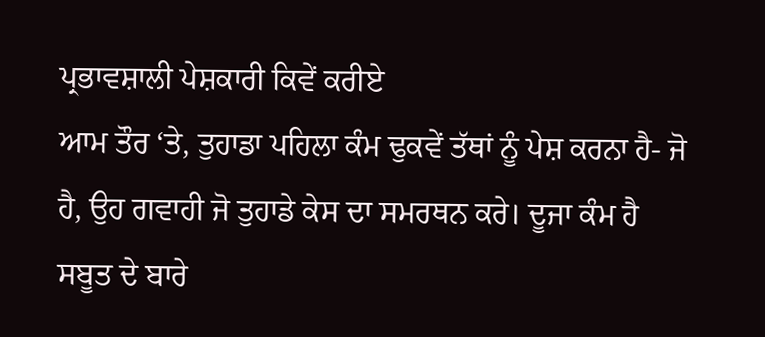ਪ੍ਰਭਾਵਸ਼ਾਲੀ ਪੇਸ਼ਕਾਰੀ ਕਿਵੇਂ ਕਰੀਏ
ਆਮ ਤੌਰ ‘ਤੇ, ਤੁਹਾਡਾ ਪਹਿਲਾ ਕੰਮ ਢੁਕਵੇਂ ਤੱਥਾਂ ਨੂੰ ਪੇਸ਼ ਕਰਨਾ ਹੈ- ਜੋ ਹੈ, ਉਹ ਗਵਾਹੀ ਜੋ ਤੁਹਾਡੇ ਕੇਸ ਦਾ ਸਮਰਥਨ ਕਰੇ। ਦੂਜਾ ਕੰਮ ਹੈ ਸਬੂਤ ਦੇ ਬਾਰੇ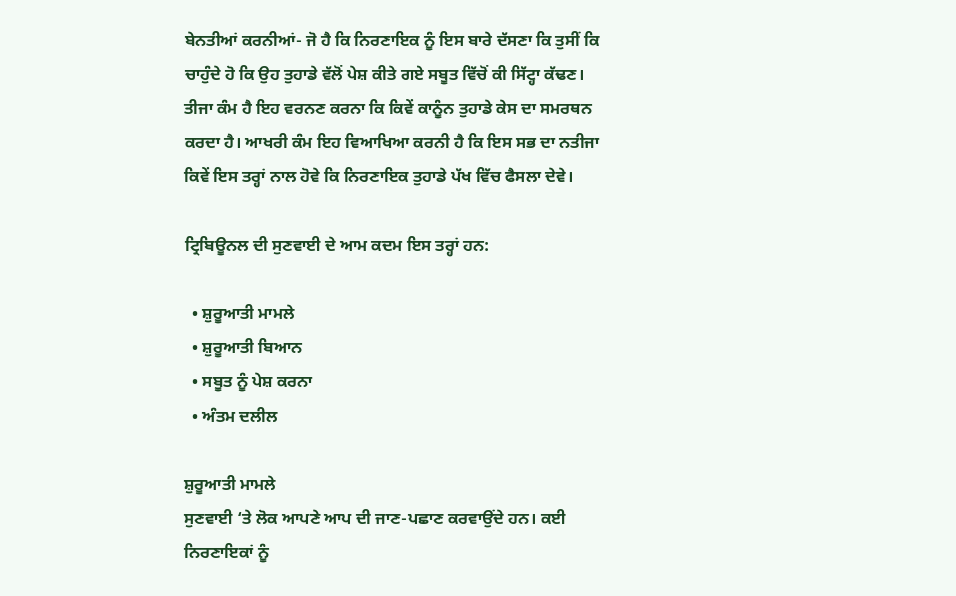ਬੇਨਤੀਆਂ ਕਰਨੀਆਂ- ਜੋ ਹੈ ਕਿ ਨਿਰਣਾਇਕ ਨੂੰ ਇਸ ਬਾਰੇ ਦੱਸਣਾ ਕਿ ਤੁਸੀਂ ਕਿ ਚਾਹੁੰਦੇ ਹੋ ਕਿ ਉਹ ਤੁਹਾਡੇ ਵੱਲੋਂ ਪੇਸ਼ ਕੀਤੇ ਗਏ ਸਬੂਤ ਵਿੱਚੋਂ ਕੀ ਸਿੱਟ੍ਹਾ ਕੱਢਣ। ਤੀਜਾ ਕੰਮ ਹੈ ਇਹ ਵਰਨਣ ਕਰਨਾ ਕਿ ਕਿਵੇਂ ਕਾਨੂੰਨ ਤੁਹਾਡੇ ਕੇਸ ਦਾ ਸਮਰਥਨ ਕਰਦਾ ਹੈ। ਆਖਰੀ ਕੰਮ ਇਹ ਵਿਆਖਿਆ ਕਰਨੀ ਹੈ ਕਿ ਇਸ ਸਭ ਦਾ ਨਤੀਜਾ ਕਿਵੇਂ ਇਸ ਤਰ੍ਹਾਂ ਨਾਲ ਹੋਵੇ ਕਿ ਨਿਰਣਾਇਕ ਤੁਹਾਡੇ ਪੱਖ ਵਿੱਚ ਫੈਸਲਾ ਦੇਵੇ।

ਟ੍ਰਿਬਿਊਨਲ ਦੀ ਸੁਣਵਾਈ ਦੇ ਆਮ ਕਦਮ ਇਸ ਤਰ੍ਹਾਂ ਹਨ:

  • ਸ਼ੁਰੂਆਤੀ ਮਾਮਲੇ
  • ਸ਼ੁਰੂਆਤੀ ਬਿਆਨ
  • ਸਬੂਤ ਨੂੰ ਪੇਸ਼ ਕਰਨਾ
  • ਅੰਤਮ ਦਲੀਲ

ਸ਼ੁਰੂਆਤੀ ਮਾਮਲੇ
ਸੁਣਵਾਈ ‘ਤੇ ਲੋਕ ਆਪਣੇ ਆਪ ਦੀ ਜਾਣ-ਪਛਾਣ ਕਰਵਾਉਂਦੇ ਹਨ। ਕਈ ਨਿਰਣਾਇਕਾਂ ਨੂੰ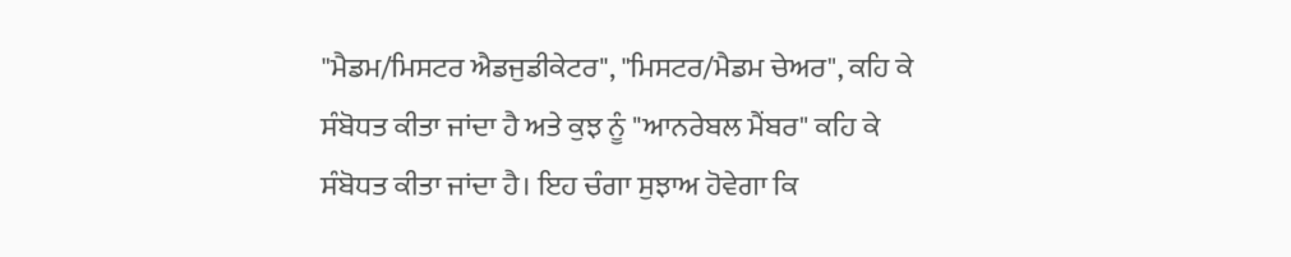"ਮੈਡਮ/ਮਿਸਟਰ ਐਡਜੁਡੀਕੇਟਰ", "ਮਿਸਟਰ/ਮੈਡਮ ਚੇਅਰ", ਕਹਿ ਕੇ ਸੰਬੋਧਤ ਕੀਤਾ ਜਾਂਦਾ ਹੈ ਅਤੇ ਕੁਝ ਨੂੰ "ਆਨਰੇਬਲ ਮੈਂਬਰ" ਕਹਿ ਕੇ ਸੰਬੋਧਤ ਕੀਤਾ ਜਾਂਦਾ ਹੈ। ਇਹ ਚੰਗਾ ਸੁਝਾਅ ਹੋਵੇਗਾ ਕਿ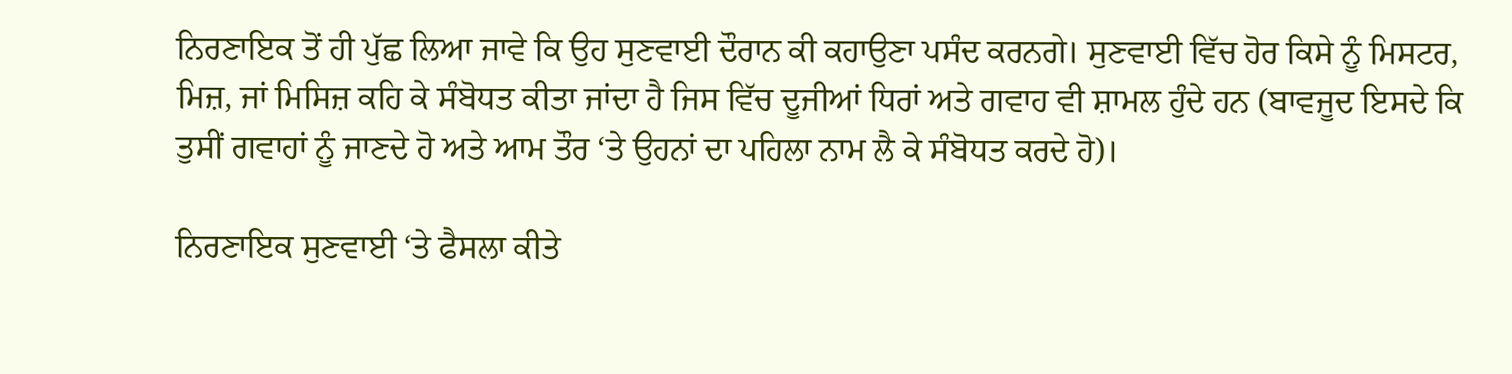ਨਿਰਣਾਇਕ ਤੋਂ ਹੀ ਪੁੱਛ ਲਿਆ ਜਾਵੇ ਕਿ ਉਹ ਸੁਣਵਾਈ ਦੌਰਾਨ ਕੀ ਕਹਾਉਣਾ ਪਸੰਦ ਕਰਨਗੇ। ਸੁਣਵਾਈ ਵਿੱਚ ਹੋਰ ਕਿਸੇ ਨੂੰ ਮਿਸਟਰ, ਮਿਜ਼, ਜਾਂ ਮਿਸਿਜ਼ ਕਹਿ ਕੇ ਸੰਬੋਧਤ ਕੀਤਾ ਜਾਂਦਾ ਹੈ ਜਿਸ ਵਿੱਚ ਦੂਜੀਆਂ ਧਿਰਾਂ ਅਤੇ ਗਵਾਹ ਵੀ ਸ਼ਾਮਲ ਹੁੰਦੇ ਹਨ (ਬਾਵਜੂਦ ਇਸਦੇ ਕਿ ਤੁਸੀਂ ਗਵਾਹਾਂ ਨੂੰ ਜਾਣਦੇ ਹੋ ਅਤੇ ਆਮ ਤੌਰ ‘ਤੇ ਉਹਨਾਂ ਦਾ ਪਹਿਲਾ ਨਾਮ ਲੈ ਕੇ ਸੰਬੋਧਤ ਕਰਦੇ ਹੋ)।

ਨਿਰਣਾਇਕ ਸੁਣਵਾਈ ‘ਤੇ ਫੈਸਲਾ ਕੀਤੇ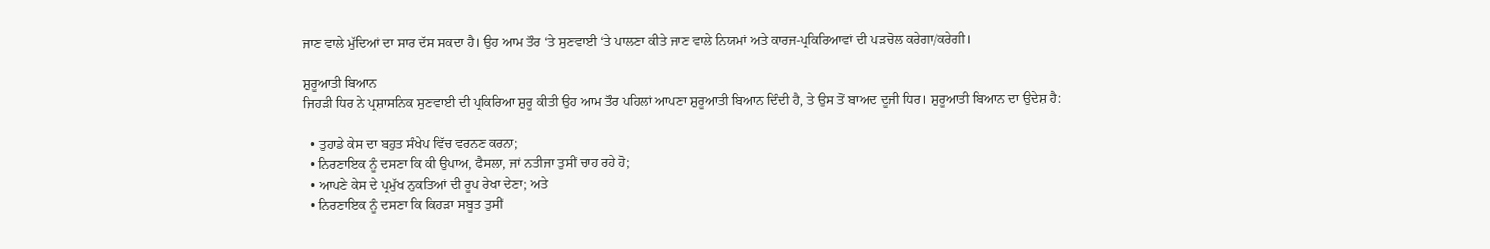ਜਾਣ ਵਾਲੇ ਮੁੱਦਿਆਂ ਦਾ ਸਾਰ ਦੱਸ ਸਕਦਾ ਹੈ। ਉਹ ਆਮ ਤੌਰ ‘ਤੇ ਸੁਣਵਾਈ ‘ਤੇ ਪਾਲਣਾ ਕੀਤੇ ਜਾਣ ਵਾਲੇ ਨਿਯਮਾਂ ਅਤੇ ਕਾਰਜ-ਪ੍ਰਕਿਰਿਆਵਾਂ ਦੀ ਪੜਚੋਲ ਕਰੇਗਾ/ਕਰੇਗੀ।

ਸ਼ੁਰੂਆਤੀ ਬਿਆਨ
ਜਿਹੜੀ ਧਿਰ ਨੇ ਪ੍ਰਸ਼ਾਸਨਿਕ ਸੁਣਵਾਈ ਦੀ ਪ੍ਰਕਿਰਿਆ ਸ਼ੁਰੂ ਕੀਤੀ ਉਹ ਆਮ ਤੌਰ ਪਹਿਲਾਂ ਆਪਣਾ ਸ਼ੁਰੂਆਤੀ ਬਿਆਨ ਦਿੰਦੀ ਹੈ, ਤੇ ਉਸ ਤੋਂ ਬਾਅਦ ਦੂਜੀ ਧਿਰ। ਸ਼ੁਰੂਆਤੀ ਬਿਆਨ ਦਾ ਉਦੇਸ਼ ਹੈ:

  • ਤੁਹਾਡੇ ਕੇਸ ਦਾ ਬਹੁਤ ਸੰਖੇਪ ਵਿੱਚ ਵਰਨਣ ਕਰਨਾ;
  • ਨਿਰਣਾਇਕ ਨੂੰ ਦਸਣਾ ਕਿ ਕੀ ਉਪਾਅ, ਫੈਸਲਾ, ਜਾਂ ਨਤੀਜਾ ਤੁਸੀਂ ਚਾਹ ਰਹੇ ਹੋ;
  • ਆਪਣੇ ਕੇਸ ਦੇ ਪ੍ਰਮੁੱਖ ਨੁਕਤਿਆਂ ਦੀ ਰੂਪ ਰੇਖਾ ਦੇਣਾ; ਅਤੇ
  • ਨਿਰਣਾਇਕ ਨੂੰ ਦਸਣਾ ਕਿ ਕਿਹੜਾ ਸਬੂਤ ਤੁਸੀਂ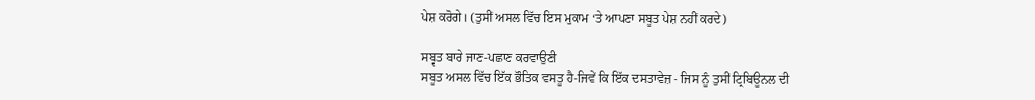ਪੇਸ਼ ਕਰੋਗੇ। (ਤੁਸੀਂ ਅਸਲ ਵਿੱਚ ਇਸ ਮੁਕਾਮ ‘ਤੇ ਆਪਣਾ ਸਬੂਤ ਪੇਸ਼ ਨਹੀਂ ਕਰਦੇ)

ਸਬ੍ਵਤ ਬਾਰੇ ਜਾਣ-ਪਛਾਣ ਕਰਵਾਉਣੀ
ਸਬੂਤ ਅਸਲ ਵਿੱਚ ਇੱਕ ਭੌਤਿਕ ਵਸਤੂ ਹੈ-ਜਿਵੇਂ ਕਿ ਇੱਕ ਦਸਤਾਵੇਜ਼ - ਜਿਸ ਨੂੰ ਤੁਸੀਂ ਟ੍ਰਿਬਿਊਨਲ ਦੀ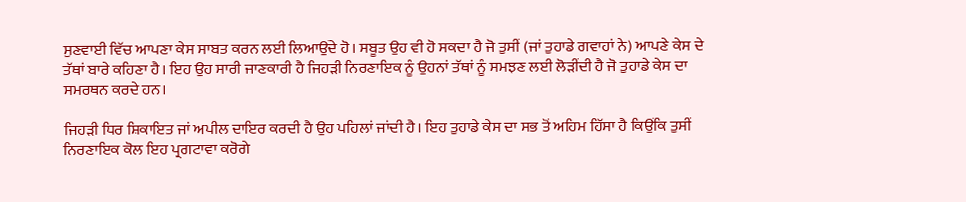ਸੁਣਵਾਈ ਵਿੱਚ ਆਪਣਾ ਕੇਸ ਸਾਬਤ ਕਰਨ ਲਈ ਲਿਆਉਂਦੇ ਹੋ। ਸਬੂਤ ਉਹ ਵੀ ਹੋ ਸਕਦਾ ਹੈ ਜੋ ਤੁਸੀਂ (ਜਾਂ ਤੁਹਾਡੇ ਗਵਾਹਾਂ ਨੇ) ਆਪਣੇ ਕੇਸ ਦੇ ਤੱਥਾਂ ਬਾਰੇ ਕਹਿਣਾ ਹੈ। ਇਹ ਉਹ ਸਾਰੀ ਜਾਣਕਾਰੀ ਹੈ ਜਿਹੜੀ ਨਿਰਣਾਇਕ ਨੂੰ ਉਹਨਾਂ ਤੱਥਾਂ ਨੂੰ ਸਮਝਣ ਲਈ ਲੋੜੀਂਦੀ ਹੈ ਜੋ ਤੁਹਾਡੇ ਕੇਸ ਦਾ ਸਮਰਥਨ ਕਰਦੇ ਹਨ।

ਜਿਹੜੀ ਧਿਰ ਸ਼ਿਕਾਇਤ ਜਾਂ ਅਪੀਲ ਦਾਇਰ ਕਰਦੀ ਹੈ ਉਹ ਪਹਿਲਾਂ ਜਾਂਦੀ ਹੈ। ਇਹ ਤੁਹਾਡੇ ਕੇਸ ਦਾ ਸਭ ਤੋਂ ਅਹਿਮ ਹਿੱਸਾ ਹੈ ਕਿਉਂਕਿ ਤੁਸੀਂ ਨਿਰਣਾਇਕ ਕੋਲ ਇਹ ਪ੍ਰਗਟਾਵਾ ਕਰੋਗੇ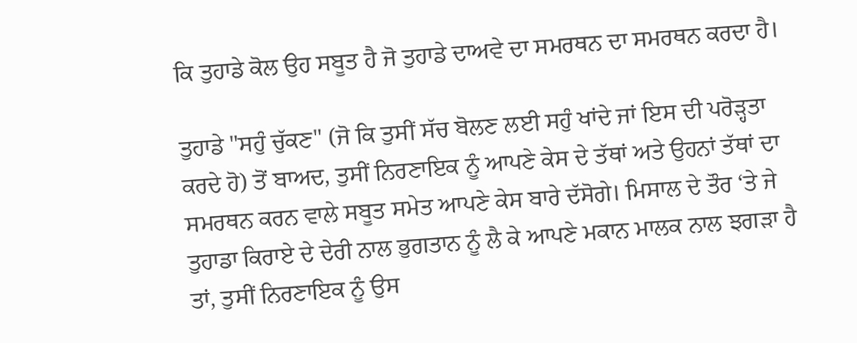ਕਿ ਤੁਹਾਡੇ ਕੋਲ ਉਹ ਸਬੂਤ ਹੈ ਜੋ ਤੁਹਾਡੇ ਦਾਅਵੇ ਦਾ ਸਮਰਥਨ ਦਾ ਸਮਰਥਨ ਕਰਦਾ ਹੈ।

ਤੁਹਾਡੇ "ਸਹੁੰ ਚੁੱਕਣ" (ਜੋ ਕਿ ਤੁਸੀਂ ਸੱਚ ਬੋਲਣ ਲਈ ਸਹੁੰ ਖਾਂਦੇ ਜਾਂ ਇਸ ਦੀ ਪਰੋੜ੍ਹਤਾ ਕਰਦੇ ਹੋ) ਤੋਂ ਬਾਅਦ, ਤੁਸੀਂ ਨਿਰਣਾਇਕ ਨੂੰ ਆਪਣੇ ਕੇਸ ਦੇ ਤੱਥਾਂ ਅਤੇ ਉਹਨਾਂ ਤੱਥਾਂ ਦਾ ਸਮਰਥਨ ਕਰਨ ਵਾਲੇ ਸਬੂਤ ਸਮੇਤ ਆਪਣੇ ਕੇਸ ਬਾਰੇ ਦੱਸੋਗੇ। ਮਿਸਾਲ ਦੇ ਤੌਰ ‘ਤੇ ਜੇ ਤੁਹਾਡਾ ਕਿਰਾਏ ਦੇ ਦੇਰੀ ਨਾਲ ਭੁਗਤਾਨ ਨੂੰ ਲੈ ਕੇ ਆਪਣੇ ਮਕਾਨ ਮਾਲਕ ਨਾਲ ਝਗੜਾ ਹੈ ਤਾਂ, ਤੁਸੀਂ ਨਿਰਣਾਇਕ ਨੂੰ ਉਸ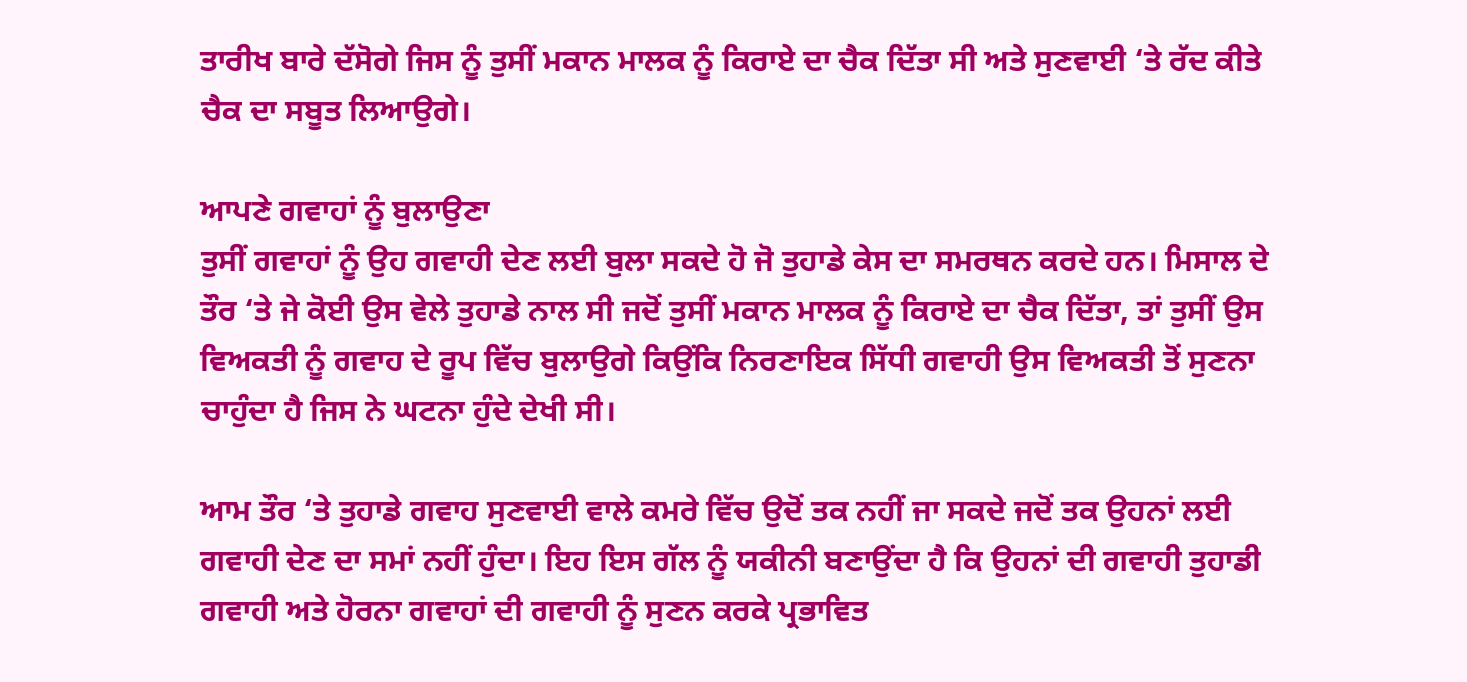ਤਾਰੀਖ ਬਾਰੇ ਦੱਸੋਗੇ ਜਿਸ ਨੂੰ ਤੁਸੀਂ ਮਕਾਨ ਮਾਲਕ ਨੂੰ ਕਿਰਾਏ ਦਾ ਚੈਕ ਦਿੱਤਾ ਸੀ ਅਤੇ ਸੁਣਵਾਈ ‘ਤੇ ਰੱਦ ਕੀਤੇ ਚੈਕ ਦਾ ਸਬੂਤ ਲਿਆਉਗੇ।

ਆਪਣੇ ਗਵਾਹਾਂ ਨੂੰ ਬੁਲਾਉਣਾ
ਤੁਸੀਂ ਗਵਾਹਾਂ ਨੂੰ ਉਹ ਗਵਾਹੀ ਦੇਣ ਲਈ ਬੁਲਾ ਸਕਦੇ ਹੋ ਜੋ ਤੁਹਾਡੇ ਕੇਸ ਦਾ ਸਮਰਥਨ ਕਰਦੇ ਹਨ। ਮਿਸਾਲ ਦੇ ਤੌਰ ‘ਤੇ ਜੇ ਕੋਈ ਉਸ ਵੇਲੇ ਤੁਹਾਡੇ ਨਾਲ ਸੀ ਜਦੋਂ ਤੁਸੀਂ ਮਕਾਨ ਮਾਲਕ ਨੂੰ ਕਿਰਾਏ ਦਾ ਚੈਕ ਦਿੱਤਾ, ਤਾਂ ਤੁਸੀਂ ਉਸ ਵਿਅਕਤੀ ਨੂੰ ਗਵਾਹ ਦੇ ਰੂਪ ਵਿੱਚ ਬੁਲਾਉਗੇ ਕਿਉਂਕਿ ਨਿਰਣਾਇਕ ਸਿੱਧੀ ਗਵਾਹੀ ਉਸ ਵਿਅਕਤੀ ਤੋਂ ਸੁਣਨਾ ਚਾਹੁੰਦਾ ਹੈ ਜਿਸ ਨੇ ਘਟਨਾ ਹੁੰਦੇ ਦੇਖੀ ਸੀ।

ਆਮ ਤੌਰ ‘ਤੇ ਤੁਹਾਡੇ ਗਵਾਹ ਸੁਣਵਾਈ ਵਾਲੇ ਕਮਰੇ ਵਿੱਚ ਉਦੋਂ ਤਕ ਨਹੀਂ ਜਾ ਸਕਦੇ ਜਦੋਂ ਤਕ ਉਹਨਾਂ ਲਈ ਗਵਾਹੀ ਦੇਣ ਦਾ ਸਮਾਂ ਨਹੀਂ ਹੁੰਦਾ। ਇਹ ਇਸ ਗੱਲ ਨੂੰ ਯਕੀਨੀ ਬਣਾਉਂਦਾ ਹੈ ਕਿ ਉਹਨਾਂ ਦੀ ਗਵਾਹੀ ਤੁਹਾਡੀ ਗਵਾਹੀ ਅਤੇ ਹੋਰਨਾ ਗਵਾਹਾਂ ਦੀ ਗਵਾਹੀ ਨੂੰ ਸੁਣਨ ਕਰਕੇ ਪ੍ਰਭਾਵਿਤ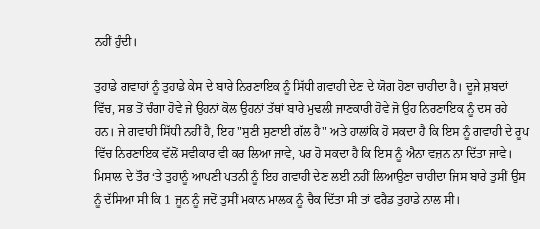ਨਹੀਂ ਹੁੰਦੀ।

ਤੁਹਾਡੇ ਗਵਾਹਾਂ ਨੂੰ ਤੁਹਾਡੇ ਕੇਸ ਦੇ ਬਾਰੇ ਨਿਰਣਾਇਕ ਨੂੰ ਸਿੱਧੀ ਗਵਾਹੀ ਦੇਣ ਦੇ ਯੋਗ ਹੋਣਾ ਚਾਹੀਦਾ ਹੈ। ਦੂਜੇ ਸ਼ਬਦਾਂ ਵਿੱਚ, ਸਭ ਤੋਂ ਚੰਗਾ ਹੋਵੇ ਜੇ ਉਹਨਾਂ ਕੋਲ ਉਹਨਾਂ ਤੱਥਾਂ ਬਾਰੇ ਮੁਢਲੀ ਜਾਣਕਾਰੀ ਹੋਵੇ ਜੋ ਉਹ ਨਿਰਣਾਇਕ ਨੂੰ ਦਸ ਰਹੇ ਹਨ। ਜੇ ਗਵਾਹੀ ਸਿੱਧੀ ਨਹੀਂ ਹੈ, ਇਹ "ਸੁਣੀ ਸੁਣਾਈ ਗੱਲ ਹੈ" ਅਤੇ ਹਾਲਾਂਕਿ ਹੋ ਸਕਦਾ ਹੈ ਕਿ ਇਸ ਨੂੰ ਗਵਾਹੀ ਦੇ ਰੂਪ ਵਿੱਚ ਨਿਰਣਾਇਕ ਵੱਲੋਂ ਸਵੀਕਾਰ ਵੀ ਕਰ ਲਿਆ ਜਾਵੇ, ਪਰ ਹੋ ਸਕਦਾ ਹੈ ਕਿ ਇਸ ਨੂੰ ਐਨਾ ਵਜ਼ਨ ਨਾ ਦਿੱਤਾ ਜਾਵੇ। ਮਿਸਾਲ ਦੇ ਤੌਰ ‘ਤੇ ਤੁਹਾਨੂੰ ਆਪਣੀ ਪਤਨੀ ਨੂੰ ਇਹ ਗਵਾਹੀ ਦੇਣ ਲਈ ਨਹੀਂ ਲਿਆਉਣਾ ਚਾਹੀਦਾ ਜਿਸ ਬਾਰੇ ਤੁਸੀਂ ਉਸ ਨੂੰ ਦੱਸਿਆ ਸੀ ਕਿ 1 ਜੂਨ ਨੂੰ ਜਦੋਂ ਤੁਸੀਂ ਮਕਾਨ ਮਾਲਕ ਨੂੰ ਚੈਕ ਦਿੱਤਾ ਸੀ ਤਾਂ ਫਰੈਡ ਤੁਹਾਡੇ ਨਾਲ ਸੀ।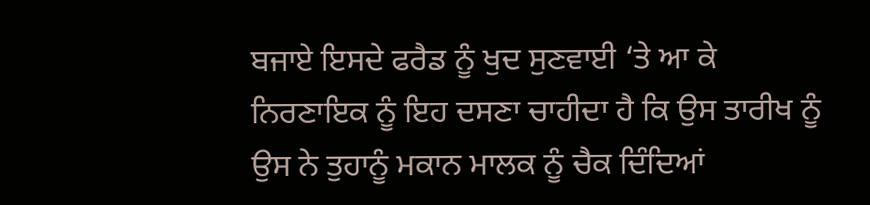ਬਜਾਏ ਇਸਦੇ ਫਰੈਡ ਨੂੰ ਖੁਦ ਸੁਣਵਾਈ ‘ਤੇ ਆ ਕੇ ਨਿਰਣਾਇਕ ਨੂੰ ਇਹ ਦਸਣਾ ਚਾਹੀਦਾ ਹੈ ਕਿ ਉਸ ਤਾਰੀਖ ਨੂੰ ਉਸ ਨੇ ਤੁਹਾਨੂੰ ਮਕਾਨ ਮਾਲਕ ਨੂੰ ਚੈਕ ਦਿੰਦਿਆਂ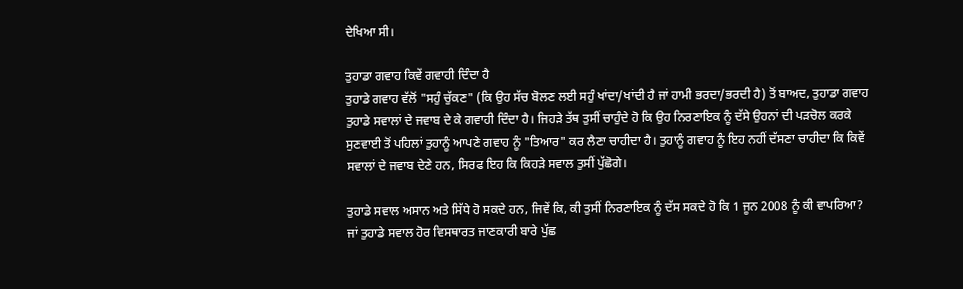ਦੇਖਿਆ ਸੀ।

ਤੁਹਾਡਾ ਗਵਾਹ ਕਿਵੇਂ ਗਵਾਹੀ ਦਿੰਦਾ ਹੈ
ਤੁਹਾਡੇ ਗਵਾਹ ਵੱਲੋਂ "ਸਹੁੰ ਚੁੱਕਣ" (ਕਿ ਉਹ ਸੱਚ ਬੋਲਣ ਲਈ ਸਹੁੰ ਖਾਂਦਾ/ਖਾਂਦੀ ਹੈ ਜਾਂ ਹਾਮੀ ਭਰਦਾ/ਭਰਦੀ ਹੈ) ਤੋਂ ਬਾਅਦ, ਤੁਹਾਡਾ ਗਵਾਹ ਤੁਹਾਡੇ ਸਵਾਲਾਂ ਦੇ ਜਵਾਬ ਦੇ ਕੇ ਗਵਾਹੀ ਦਿੰਦਾ ਹੈ। ਜਿਹੜੇ ਤੱਥ ਤੁਸੀਂ ਚਾਹੁੰਦੇ ਹੋ ਕਿ ਉਹ ਨਿਰਣਾਇਕ ਨੂੰ ਦੱਸੇ ਉਹਨਾਂ ਦੀ ਪੜਚੋਲ ਕਰਕੇ ਸੁਣਵਾਈ ਤੋਂ ਪਹਿਲਾਂ ਤੁਹਾਨੂੰ ਆਪਣੇ ਗਵਾਹ ਨੂੰ "ਤਿਆਰ" ਕਰ ਲੈਣਾ ਚਾਹੀਦਾ ਹੈ। ਤੁਹਾਨੂੰ ਗਵਾਹ ਨੂੰ ਇਹ ਨਹੀਂ ਦੱਸਣਾ ਚਾਹੀਦਾ ਕਿ ਕਿਵੇਂ ਸਵਾਲਾਂ ਦੇ ਜਵਾਬ ਦੇਣੇ ਹਨ, ਸਿਰਫ ਇਹ ਕਿ ਕਿਹੜੇ ਸਵਾਲ ਤੁਸੀਂ ਪੁੱਛੋਗੇ।

ਤੁਹਾਡੇ ਸਵਾਲ ਅਸਾਨ ਅਤੇ ਸਿੱਧੇ ਹੋ ਸਕਦੇ ਹਨ, ਜਿਵੇਂ ਕਿ, ਕੀ ਤੁਸੀਂ ਨਿਰਣਾਇਕ ਨੂੰ ਦੱਸ ਸਕਦੇ ਹੋ ਕਿ 1 ਜੂਨ 2008 ਨੂੰ ਕੀ ਵਾਪਰਿਆ? ਜਾਂ ਤੁਹਾਡੇ ਸਵਾਲ ਹੋਰ ਵਿਸਥਾਰਤ ਜਾਣਕਾਰੀ ਬਾਰੇ ਪੁੱਛ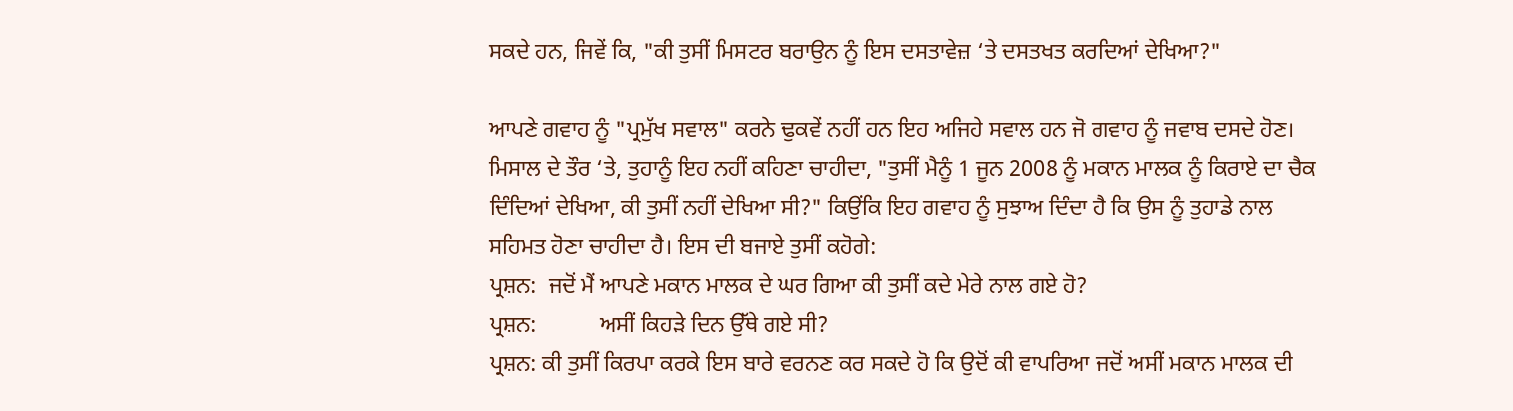ਸਕਦੇ ਹਨ, ਜਿਵੇਂ ਕਿ, "ਕੀ ਤੁਸੀਂ ਮਿਸਟਰ ਬਰਾਉਨ ਨੂੰ ਇਸ ਦਸਤਾਵੇਜ਼ ‘ਤੇ ਦਸਤਖਤ ਕਰਦਿਆਂ ਦੇਖਿਆ?"

ਆਪਣੇ ਗਵਾਹ ਨੂੰ "ਪ੍ਰਮੁੱਖ ਸਵਾਲ" ਕਰਨੇ ਢੁਕਵੇਂ ਨਹੀਂ ਹਨ ਇਹ ਅਜਿਹੇ ਸਵਾਲ ਹਨ ਜੋ ਗਵਾਹ ਨੂੰ ਜਵਾਬ ਦਸਦੇ ਹੋਣ। ਮਿਸਾਲ ਦੇ ਤੌਰ ‘ਤੇ, ਤੁਹਾਨੂੰ ਇਹ ਨਹੀਂ ਕਹਿਣਾ ਚਾਹੀਦਾ, "ਤੁਸੀਂ ਮੈਨੂੰ 1 ਜੂਨ 2008 ਨੂੰ ਮਕਾਨ ਮਾਲਕ ਨੂੰ ਕਿਰਾਏ ਦਾ ਚੈਕ ਦਿੰਦਿਆਂ ਦੇਖਿਆ, ਕੀ ਤੁਸੀਂ ਨਹੀਂ ਦੇਖਿਆ ਸੀ?" ਕਿਉਂਕਿ ਇਹ ਗਵਾਹ ਨੂੰ ਸੁਝਾਅ ਦਿੰਦਾ ਹੈ ਕਿ ਉਸ ਨੂੰ ਤੁਹਾਡੇ ਨਾਲ ਸਹਿਮਤ ਹੋਣਾ ਚਾਹੀਦਾ ਹੈ। ਇਸ ਦੀ ਬਜਾਏ ਤੁਸੀਂ ਕਹੋਗੇ:
ਪ੍ਰਸ਼ਨ:  ਜਦੋਂ ਮੈਂ ਆਪਣੇ ਮਕਾਨ ਮਾਲਕ ਦੇ ਘਰ ਗਿਆ ਕੀ ਤੁਸੀਂ ਕਦੇ ਮੇਰੇ ਨਾਲ ਗਏ ਹੋ?
ਪ੍ਰਸ਼ਨ:           ਅਸੀਂ ਕਿਹੜੇ ਦਿਨ ਉੱਥੇ ਗਏ ਸੀ?
ਪ੍ਰਸ਼ਨ: ਕੀ ਤੁਸੀਂ ਕਿਰਪਾ ਕਰਕੇ ਇਸ ਬਾਰੇ ਵਰਨਣ ਕਰ ਸਕਦੇ ਹੋ ਕਿ ਉਦੋਂ ਕੀ ਵਾਪਰਿਆ ਜਦੋਂ ਅਸੀਂ ਮਕਾਨ ਮਾਲਕ ਦੀ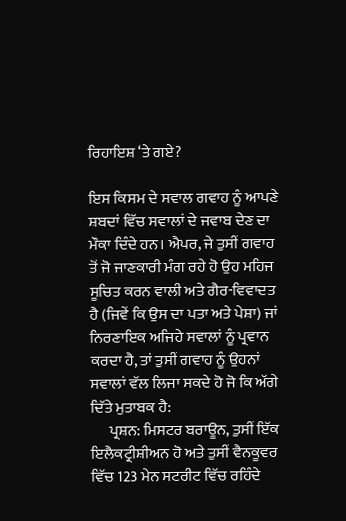ਰਿਹਾਇਸ਼ ‘ਤੇ ਗਏ?

ਇਸ ਕਿਸਮ ਦੇ ਸਵਾਲ ਗਵਾਹ ਨੂੰ ਆਪਣੇ ਸ਼ਬਦਾਂ ਵਿੱਚ ਸਵਾਲਾਂ ਦੇ ਜਵਾਬ ਦੇਣ ਦਾ ਮੌਕਾ ਦਿੰਦੇ ਹਨ। ਐਪਰ, ਜੇ ਤੁਸੀਂ ਗਵਾਹ ਤੋਂ ਜੋ ਜਾਣਕਾਰੀ ਮੰਗ ਰਹੇ ਹੋ ਉਹ ਮਹਿਜ ਸੂਚਿਤ ਕਰਨ ਵਾਲੀ ਅਤੇ ਗੈਰ-ਵਿਵਾਦਤ ਹੈ (ਜਿਵੇਂ ਕਿ ਉਸ ਦਾ ਪਤਾ ਅਤੇ ਪੇਸ਼ਾ) ਜਾਂ ਨਿਰਣਾਇਕ ਅਜਿਹੇ ਸਵਾਲਾਂ ਨੂੰ ਪ੍ਰਵਾਨ ਕਰਦਾ ਹੈ, ਤਾਂ ਤੁਸੀਂ ਗਵਾਹ ਨੂੰ ਉਹਨਾਂ ਸਵਾਲਾਂ ਵੱਲ ਲਿਜਾ ਸਕਦੇ ਹੋ ਜੋ ਕਿ ਅੱਗੇ ਦਿੱਤੇ ਮੁਤਾਬਕ ਹੈ:
      ਪ੍ਰਸ਼ਨ: ਮਿਸਟਰ ਬਰਾਊਨ, ਤੁਸੀਂ ਇੱਕ ਇਲੈਕਟ੍ਰੀਸ਼ੀਅਨ ਹੋ ਅਤੇ ਤੁਸੀਂ ਵੈਨਕੂਵਰ ਵਿੱਚ 123 ਮੇਨ ਸਟਰੀਟ ਵਿੱਚ ਰਹਿੰਦੇ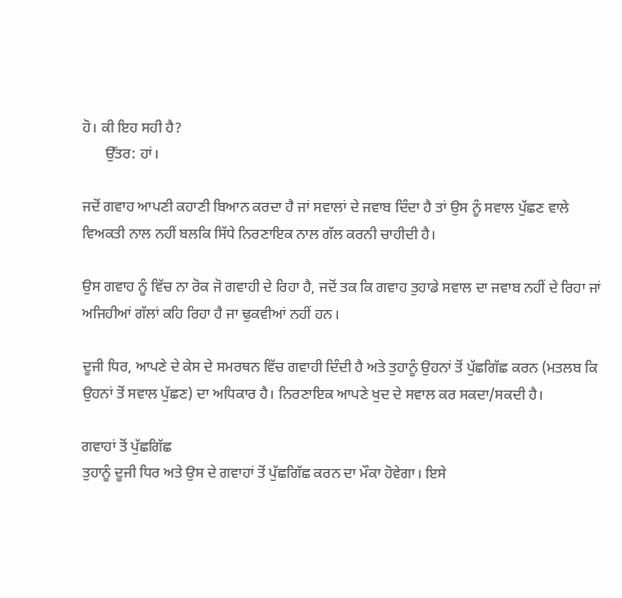ਹੋ। ਕੀ ਇਹ ਸਹੀ ਹੈ?
      ਉੱਤਰ: ਹਾਂ।

ਜਦੋਂ ਗਵਾਹ ਆਪਣੀ ਕਹਾਣੀ ਬਿਆਨ ਕਰਦਾ ਹੈ ਜਾਂ ਸਵਾਲਾਂ ਦੇ ਜਵਾਬ ਦਿੰਦਾ ਹੈ ਤਾਂ ਉਸ ਨੂੰ ਸਵਾਲ ਪੁੱਛਣ ਵਾਲੇ ਵਿਅਕਤੀ ਨਾਲ ਨਹੀਂ ਬਲਕਿ ਸਿੱਧੇ ਨਿਰਣਾਇਕ ਨਾਲ ਗੱਲ ਕਰਨੀ ਚਾਹੀਦੀ ਹੈ।

ਉਸ ਗਵਾਹ ਨੂੰ ਵਿੱਚ ਨਾ ਰੋਕ ਜੋ ਗਵਾਹੀ ਦੇ ਰਿਹਾ ਹੈ, ਜਦੋਂ ਤਕ ਕਿ ਗਵਾਹ ਤੁਹਾਡੇ ਸਵਾਲ ਦਾ ਜਵਾਬ ਨਹੀਂ ਦੇ ਰਿਹਾ ਜਾਂ ਅਜਿਹੀਆਂ ਗੱਲਾਂ ਕਹਿ ਰਿਹਾ ਹੈ ਜਾ ਢੁਕਵੀਆਂ ਨਹੀਂ ਹਨ।

ਦੂਜੀ ਧਿਰ, ਆਪਣੇ ਦੇ ਕੇਸ ਦੇ ਸਮਰਥਨ ਵਿੱਚ ਗਵਾਹੀ ਦਿੰਦੀ ਹੈ ਅਤੇ ਤੁਹਾਨੂੰ ਉਹਨਾਂ ਤੋਂ ਪੁੱਛਗਿੱਛ ਕਰਨ (ਮਤਲਬ ਕਿ ਉਹਨਾਂ ਤੋਂ ਸਵਾਲ ਪੁੱਛਣ) ਦਾ ਅਧਿਕਾਰ ਹੈ। ਨਿਰਣਾਇਕ ਆਪਣੇ ਖੁਦ ਦੇ ਸਵਾਲ ਕਰ ਸਕਦਾ/ਸਕਦੀ ਹੈ।

ਗਵਾਹਾਂ ਤੋਂ ਪੁੱਛਗਿੱਛ
ਤੁਹਾਨੂੰ ਦੂਜੀ ਧਿਰ ਅਤੇ ਉਸ ਦੇ ਗਵਾਹਾਂ ਤੋਂ ਪੁੱਛਗਿੱਛ ਕਰਨ ਦਾ ਮੌਕਾ ਹੋਵੇਗਾ। ਇਸੇ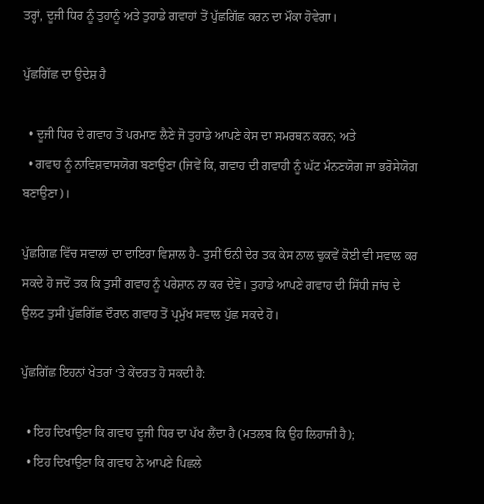ਤਰ੍ਹਾਂ, ਦੂਜੀ ਧਿਰ ਨੂੰ ਤੁਹਾਨੂੰ ਅਤੇ ਤੁਹਾਡੇ ਗਵਾਹਾਂ ਤੋਂ ਪੁੱਛਗਿੱਛ ਕਰਨ ਦਾ ਮੌਕਾ ਹੋਵੇਗਾ।

ਪੁੱਛਗਿੱਛ ਦਾ ਉਦੇਸ਼ ਹੈ

  • ਦੂਜੀ ਧਿਰ ਦੇ ਗਵਾਹ ਤੋਂ ਪਰਮਾਣ ਲੈਣੇ ਜੋ ਤੁਹਾਡੇ ਆਪਣੇ ਕੇਸ ਦਾ ਸਮਰਥਨ ਕਰਨ; ਅਤੇ
  • ਗਵਾਹ ਨੂੰ ਨਾਵਿਸ਼ਵਾਸਯੋਗ ਬਣਾਉਣਾ (ਜਿਵੇਂ ਕਿ, ਗਵਾਹ ਦੀ ਗਵਾਹੀ ਨੂੰ ਘੱਟ ਮੰਨਣਯੋਗ ਜਾ ਭਰੋਸੇਯੋਗ ਬਣਾਉਣਾ)।

ਪੁੱਛਗਿਛ ਵਿੱਚ ਸਵਾਲਾਂ ਦਾ ਦਾਇਰਾ ਵਿਸ਼ਾਲ ਹੈ- ਤੁਸੀਂ ਓਨੀ ਦੇਰ ਤਕ ਕੇਸ ਨਾਲ ਢੁਕਵੇਂ ਕੋਈ ਵੀ ਸਵਾਲ ਕਰ ਸਕਦੇ ਹੋ ਜਦੋਂ ਤਕ ਕਿ ਤੁਸੀਂ ਗਵਾਹ ਨੂੰ ਪਰੇਸ਼ਾਨ ਨਾ ਕਰ ਦੇਵੋ। ਤੁਹਾਡੇ ਆਪਣੇ ਗਵਾਹ ਦੀ ਸਿੱਧੀ ਜਾਂਚ ਦੇ ਉਲਟ ਤੁਸੀਂ ਪੁੱਛਗਿੱਛ ਦੌਰਾਨ ਗਵਾਹ ਤੋਂ ਪ੍ਰਮੁੱਖ ਸਵਾਲ ਪੁੱਛ ਸਕਦੇ ਹੋ।

ਪੁੱਛਗਿੱਛ ਇਹਨਾਂ ਖੇਤਰਾਂ ‘ਤੇ ਕੇਂਦਰਤ ਹੋ ਸਕਦੀ ਹੈ:

  • ਇਹ ਦਿਖਾਉਣਾ ਕਿ ਗਵਾਹ ਦੂਜੀ ਧਿਰ ਦਾ ਪੱਖ ਲੈਂਦਾ ਹੈ (ਮਤਲਬ ਕਿ ਉਹ ਲਿਹਾਜੀ ਹੈ);
  • ਇਹ ਦਿਖਾਉਣਾ ਕਿ ਗਵਾਹ ਨੇ ਆਪਣੇ ਪਿਛਲੇ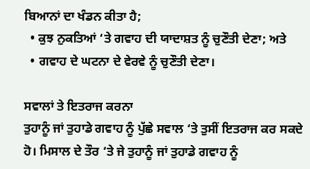ਬਿਆਨਾਂ ਦਾ ਖੰਡਨ ਕੀਤਾ ਹੈ;
  • ਕੁਝ ਨੁਕਤਿਆਂ ‘ਤੇ ਗਵਾਹ ਦੀ ਯਾਦਾਸ਼ਤ ਨੂੰ ਚੁਣੌਤੀ ਦੇਣਾ; ਅਤੇ
  • ਗਵਾਹ ਦੇ ਘਟਨਾ ਦੇ ਵੇਰਵੇ ਨੂੰ ਚੁਣੌਤੀ ਦੇਣਾ।

ਸਵਾਲਾਂ ਤੇ ਇਤਰਾਜ ਕਰਨਾ
ਤੁਹਾਨੂੰ ਜਾਂ ਤੁਹਾਡੇ ਗਵਾਹ ਨੂੰ ਪੁੱਛੇ ਸਵਾਲ ‘ਤੇ ਤੁਸੀਂ ਇਤਰਾਜ ਕਰ ਸਕਦੇ ਹੋ। ਮਿਸਾਲ ਦੇ ਤੌਰ ‘ਤੇ ਜੇ ਤੁਹਾਨੂੰ ਜਾਂ ਤੁਹਾਡੇ ਗਵਾਹ ਨੂੰ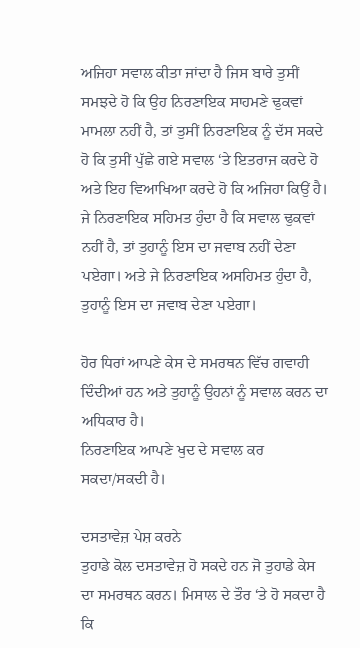ਅਜਿਹਾ ਸਵਾਲ ਕੀਤਾ ਜਾਂਦਾ ਹੈ ਜਿਸ ਬਾਰੇ ਤੁਸੀਂ ਸਮਝਦੇ ਹੋ ਕਿ ਉਹ ਨਿਰਣਾਇਕ ਸਾਹਮਣੇ ਢੁਕਵਾਂ ਮਾਮਲਾ ਨਹੀਂ ਹੈ, ਤਾਂ ਤੁਸੀਂ ਨਿਰਣਾਇਕ ਨੂੰ ਦੱਸ ਸਕਦੇ ਹੋ ਕਿ ਤੁਸੀਂ ਪੁੱਛੇ ਗਏ ਸਵਾਲ ‘ਤੇ ਇਤਰਾਜ ਕਰਦੇ ਹੋ ਅਤੇ ਇਹ ਵਿਆਖਿਆ ਕਰਦੇ ਹੋ ਕਿ ਅਜਿਹਾ ਕਿਉਂ ਹੈ। ਜੇ ਨਿਰਣਾਇਕ ਸਹਿਮਤ ਹੁੰਦਾ ਹੈ ਕਿ ਸਵਾਲ ਢੁਕਵਾਂ ਨਹੀਂ ਹੈ, ਤਾਂ ਤੁਹਾਨੂੰ ਇਸ ਦਾ ਜਵਾਬ ਨਹੀਂ ਦੇਣਾ ਪਏਗਾ। ਅਤੇ ਜੇ ਨਿਰਣਾਇਕ ਅਸਹਿਮਤ ਹੁੰਦਾ ਹੈ, ਤੁਹਾਨੂੰ ਇਸ ਦਾ ਜਵਾਬ ਦੇਣਾ ਪਏਗਾ।

ਹੋਰ ਧਿਰਾਂ ਆਪਣੇ ਕੇਸ ਦੇ ਸਮਰਥਨ ਵਿੱਚ ਗਵਾਹੀ ਦਿੰਦੀਆਂ ਹਨ ਅਤੇ ਤੁਹਾਨੂੰ ਉਹਨਾਂ ਨੂੰ ਸਵਾਲ ਕਰਨ ਦਾ ਅਧਿਕਾਰ ਹੈ।
ਨਿਰਣਾਇਕ ਆਪਣੇ ਖੁਦ ਦੇ ਸਵਾਲ ਕਰ ਸਕਦਾ/ਸਕਦੀ ਹੈ।

ਦਸਤਾਵੇਜ਼ ਪੇਸ਼ ਕਰਨੇ
ਤੁਹਾਡੇ ਕੋਲ ਦਸਤਾਵੇਜ਼ ਹੋ ਸਕਦੇ ਹਨ ਜੋ ਤੁਹਾਡੇ ਕੇਸ ਦਾ ਸਮਰਥਨ ਕਰਨ। ਮਿਸਾਲ ਦੇ ਤੌਰ ‘ਤੇ ਹੋ ਸਕਦਾ ਹੈ ਕਿ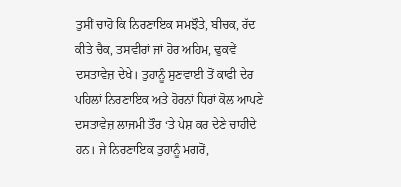ਤੁਸੀਂ ਚਾਹੋ ਕਿ ਨਿਰਣਾਇਕ ਸਮਝੌਤੇ, ਬੀਚਕ, ਰੱਦ ਕੀਤੇ ਚੈਕ, ਤਸਵੀਰਾਂ ਜਾਂ ਹੋਰ ਅਹਿਮ, ਢੁਕਵੇਂ ਦਸਤਾਵੇਜ਼ ਦੇਖੇ। ਤੁਹਾਨੂੰ ਸੁਣਵਾਈ ਤੋਂ ਕਾਫੀ ਦੇਰ ਪਹਿਲਾਂ ਨਿਰਣਾਇਕ ਅਤੇ ਹੋਰਨਾਂ ਧਿਰਾਂ ਕੋਲ ਆਪਣੇ ਦਸਤਾਵੇਜ਼ ਲਾਜਮੀ ਤੌਰ ‘ਤੇ ਪੇਸ਼ ਕਰ ਦੇਣੇ ਚਾਹੀਦੇ ਹਨ। ਜੇ ਨਿਰਣਾਇਕ ਤੁਹਾਨੂੰ ਮਗਰੋਂ,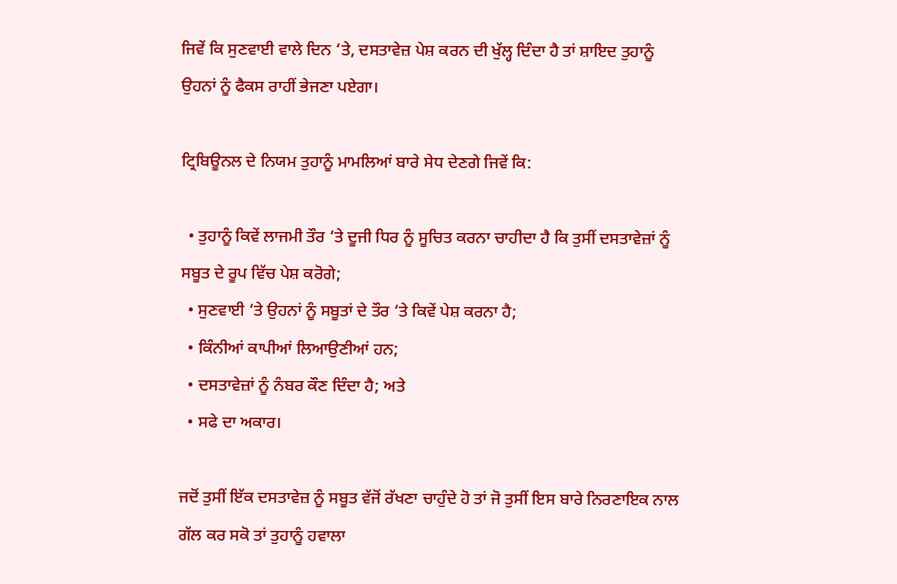ਜਿਵੇਂ ਕਿ ਸੁਣਵਾਈ ਵਾਲੇ ਦਿਨ ‘ਤੇ, ਦਸਤਾਵੇਜ਼ ਪੇਸ਼ ਕਰਨ ਦੀ ਖੁੱਲ੍ਹ ਦਿੰਦਾ ਹੈ ਤਾਂ ਸ਼ਾਇਦ ਤੁਹਾਨੂੰ ਉਹਨਾਂ ਨੂੰ ਫੈਕਸ ਰਾਹੀਂ ਭੇਜਣਾ ਪਏਗਾ।

ਟ੍ਰਿਬਿਊਨਲ ਦੇ ਨਿਯਮ ਤੁਹਾਨੂੰ ਮਾਮਲਿਆਂ ਬਾਰੇ ਸੇਧ ਦੇਣਗੇ ਜਿਵੇਂ ਕਿ:

  • ਤੁਹਾਨੂੰ ਕਿਵੇਂ ਲਾਜਮੀ ਤੌਰ ‘ਤੇ ਦੂਜੀ ਧਿਰ ਨੂੰ ਸੂਚਿਤ ਕਰਨਾ ਚਾਹੀਦਾ ਹੈ ਕਿ ਤੁਸੀਂ ਦਸਤਾਵੇਜ਼ਾਂ ਨੂੰ ਸਬੂਤ ਦੇ ਰੂਪ ਵਿੱਚ ਪੇਸ਼ ਕਰੋਗੇ;
  • ਸੁਣਵਾਈ ‘ਤੇ ਉਹਨਾਂ ਨੂੰ ਸਬੂਤਾਂ ਦੇ ਤੌਰ ‘ਤੇ ਕਿਵੇਂ ਪੇਸ਼ ਕਰਨਾ ਹੈ;
  • ਕਿੰਨੀਆਂ ਕਾਪੀਆਂ ਲਿਆਉਣੀਆਂ ਹਨ;
  • ਦਸਤਾਵੇਜ਼ਾਂ ਨੂੰ ਨੰਬਰ ਕੌਣ ਦਿੰਦਾ ਹੈ; ਅਤੇ
  • ਸਫੇ ਦਾ ਅਕਾਰ।

ਜਦੋਂ ਤੁਸੀਂ ਇੱਕ ਦਸਤਾਵੇਜ਼ ਨੂੰ ਸਬੂਤ ਵੱਜੋਂ ਰੱਖਣਾ ਚਾਹੁੰਦੇ ਹੋ ਤਾਂ ਜੋ ਤੁਸੀਂ ਇਸ ਬਾਰੇ ਨਿਰਣਾਇਕ ਨਾਲ ਗੱਲ ਕਰ ਸਕੋ ਤਾਂ ਤੁਹਾਨੂੰ ਹਵਾਲਾ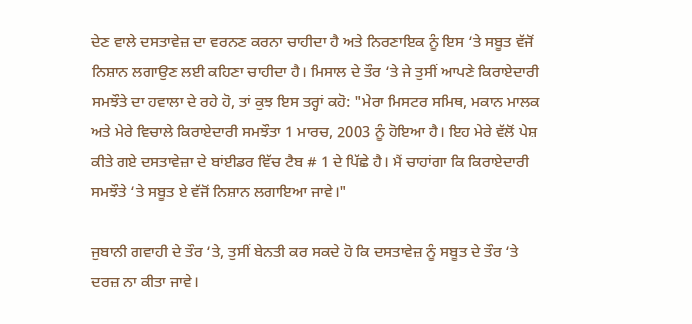ਦੇਣ ਵਾਲੇ ਦਸਤਾਵੇਜ਼ ਦਾ ਵਰਨਣ ਕਰਨਾ ਚਾਹੀਦਾ ਹੈ ਅਤੇ ਨਿਰਣਾਇਕ ਨੂੰ ਇਸ ‘ਤੇ ਸਬੂਤ ਵੱਜੋਂ ਨਿਸ਼ਾਨ ਲਗਾਉਣ ਲਈ ਕਹਿਣਾ ਚਾਹੀਦਾ ਹੈ। ਮਿਸਾਲ ਦੇ ਤੌਰ ‘ਤੇ ਜੇ ਤੁਸੀਂ ਆਪਣੇ ਕਿਰਾਏਦਾਰੀ ਸਮਝੌਤੇ ਦਾ ਹਵਾਲਾ ਦੇ ਰਹੇ ਹੋ, ਤਾਂ ਕੁਝ ਇਸ ਤਰ੍ਹਾਂ ਕਹੋ: "ਮੇਰਾ ਮਿਸਟਰ ਸਮਿਥ, ਮਕਾਨ ਮਾਲਕ ਅਤੇ ਮੇਰੇ ਵਿਚਾਲੇ ਕਿਰਾਏਦਾਰੀ ਸਮਝੌਤਾ 1 ਮਾਰਚ, 2003 ਨੂੰ ਹੋਇਆ ਹੈ। ਇਹ ਮੇਰੇ ਵੱਲੋਂ ਪੇਸ਼ ਕੀਤੇ ਗਏ ਦਸਤਾਵੇਜ਼ਾ ਦੇ ਬਾਂਈਡਰ ਵਿੱਚ ਟੈਬ # 1 ਦੇ ਪਿੱਛੇ ਹੈ। ਮੈਂ ਚਾਹਾਂਗਾ ਕਿ ਕਿਰਾਏਦਾਰੀ ਸਮਝੌਤੇ ‘ਤੇ ਸਬੂਤ ਏ ਵੱਜੋਂ ਨਿਸ਼ਾਨ ਲਗਾਇਆ ਜਾਵੇ।"

ਜੁਬਾਨੀ ਗਵਾਹੀ ਦੇ ਤੌਰ ‘ਤੇ, ਤੁਸੀਂ ਬੇਨਤੀ ਕਰ ਸਕਦੇ ਹੋ ਕਿ ਦਸਤਾਵੇਜ਼ ਨੂੰ ਸਬੂਤ ਦੇ ਤੌਰ ‘ਤੇ ਦਰਜ਼ ਨਾ ਕੀਤਾ ਜਾਵੇ।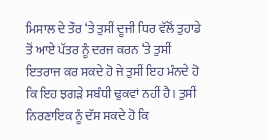ਮਿਸਾਲ ਦੇ ਤੌਰ ‘ਤੇ ਤੁਸੀਂ ਦੂਜੀ ਧਿਰ ਵੱਲੋਂ ਤੁਹਾਡੇ ਤੋਂ ਆਏ ਪੱਤਰ ਨੂੰ ਦਰਜ ਕਰਨ ‘ਤੇ ਤੁਸੀਂ ਇਤਰਾਜ ਕਰ ਸਕਦੇ ਹੋ ਜੇ ਤੁਸੀਂ ਇਹ ਮੰਨਦੇ ਹੋ ਕਿ ਇਹ ਝਗੜੇ ਸਬੰਧੀ ਢੁਕਵਾਂ ਨਹੀਂ ਹੈ। ਤੁਸੀਂ ਨਿਰਣਾਇਕ ਨੂੰ ਦੱਸ ਸਕਦੇ ਹੋ ਕਿ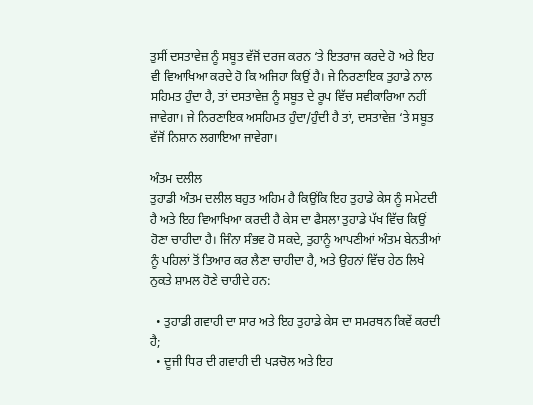ਤੁਸੀਂ ਦਸਤਾਵੇਜ਼ ਨੂੰ ਸਬੂਤ ਵੱਜੋਂ ਦਰਜ ਕਰਨ ‘ਤੇ ਇਤਰਾਜ ਕਰਦੇ ਹੋ ਅਤੇ ਇਹ ਵੀ ਵਿਆਖਿਆ ਕਰਦੇ ਹੋ ਕਿ ਅਜਿਹਾ ਕਿਉਂ ਹੈ। ਜੇ ਨਿਰਣਾਇਕ ਤੁਹਾਡੇ ਨਾਲ ਸਹਿਮਤ ਹੁੰਦਾ ਹੈ, ਤਾਂ ਦਸਤਾਵੇਜ਼ ਨੂੰ ਸਬੂਤ ਦੇ ਰੂਪ ਵਿੱਚ ਸਵੀਕਾਰਿਆ ਨਹੀਂ ਜਾਵੇਗਾ। ਜੇ ਨਿਰਣਾਇਕ ਅਸਹਿਮਤ ਹੁੰਦਾ/ਹੁੰਦੀ ਹੈ ਤਾਂ, ਦਸਤਾਵੇਜ਼ ‘ਤੇ ਸਬੂਤ ਵੱਜੋਂ ਨਿਸ਼ਾਨ ਲਗਾਇਆ ਜਾਵੇਗਾ।

ਅੰਤਮ ਦਲੀਲ
ਤੁਹਾਡੀ ਅੰਤਮ ਦਲੀਲ ਬਹੁਤ ਅਹਿਮ ਹੈ ਕਿਉਂਕਿ ਇਹ ਤੁਹਾਡੇ ਕੇਸ ਨੂੰ ਸਮੇਟਦੀ ਹੈ ਅਤੇ ਇਹ ਵਿਆਖਿਆ ਕਰਦੀ ਹੈ ਕੇਸ ਦਾ ਫੈਸਲਾ ਤੁਹਾਡੇ ਪੱਖ ਵਿੱਚ ਕਿਉਂ ਹੋਣਾ ਚਾਹੀਦਾ ਹੈ। ਜਿੰਨਾ ਸੰਭਵ ਹੋ ਸਕਦੇ, ਤੁਹਾਨੂੰ ਆਪਣੀਆਂ ਅੰਤਮ ਬੇਨਤੀਆਂ ਨੂੰ ਪਹਿਲਾਂ ਤੋਂ ਤਿਆਰ ਕਰ ਲੈਣਾ ਚਾਹੀਦਾ ਹੈ, ਅਤੇ ਉਹਨਾਂ ਵਿੱਚ ਹੇਠ ਲਿਖੇ ਨੁਕਤੇ ਸ਼ਾਮਲ ਹੋਣੇ ਚਾਹੀਦੇ ਹਨ:

  • ਤੁਹਾਡੀ ਗਵਾਹੀ ਦਾ ਸਾਰ ਅਤੇ ਇਹ ਤੁਹਾਡੇ ਕੇਸ ਦਾ ਸਮਰਥਨ ਕਿਵੇਂ ਕਰਦੀ ਹੈ;
  • ਦੂਜੀ ਧਿਰ ਦੀ ਗਵਾਹੀ ਦੀ ਪੜਚੋਲ ਅਤੇ ਇਹ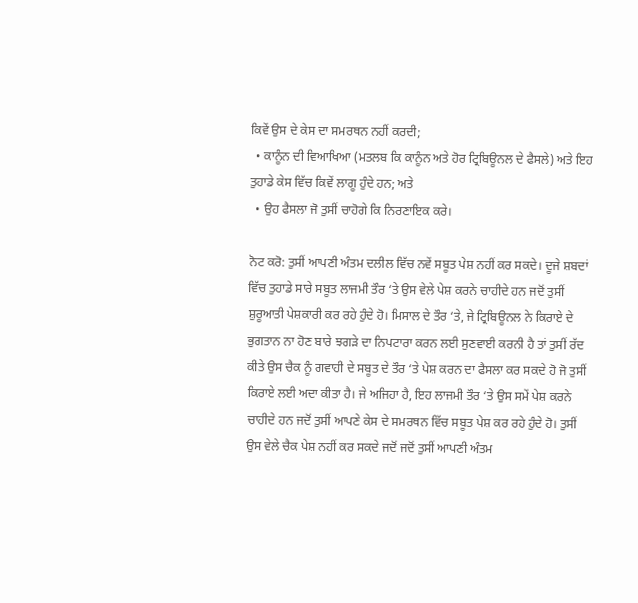ਕਿਵੇਂ ਉਸ ਦੇ ਕੇਸ ਦਾ ਸਮਰਥਨ ਨਹੀਂ ਕਰਦੀ;
  • ਕਾਨੂੰਨ ਦੀ ਵਿਆਖਿਆ (ਮਤਲਬ ਕਿ ਕਾਨੂੰਨ ਅਤੇ ਹੋਰ ਟ੍ਰਿਬਿਊਨਲ ਦੇ ਫੈਸਲੇ) ਅਤੇ ਇਹ ਤੁਹਾਡੇ ਕੇਸ ਵਿੱਚ ਕਿਵੇਂ ਲਾਗੂ ਹੁੰਦੇ ਹਨ; ਅਤੇ
  • ਉਹ ਫੈਸਲਾ ਜੋ ਤੁਸੀਂ ਚਾਹੋਗੇ ਕਿ ਨਿਰਣਾਇਕ ਕਰੇ।

ਨੋਟ ਕਰੋ: ਤੁਸੀਂ ਆਪਣੀ ਅੰਤਮ ਦਲੀਲ ਵਿੱਚ ਨਵੇਂ ਸਬੂਤ ਪੇਸ਼ ਨਹੀਂ ਕਰ ਸਕਦੇ। ਦੂਜੇ ਸ਼ਬਦਾਂ ਵਿੱਚ ਤੁਹਾਡੇ ਸਾਰੇ ਸਬੂਤ ਲਾਜਮੀ ਤੌਰ ‘ਤੇ ਉਸ ਵੇਲੇ ਪੇਸ਼ ਕਰਨੇ ਚਾਹੀਦੇ ਹਨ ਜਦੋਂ ਤੁਸੀਂ ਸ਼ੁਰੂਆਤੀ ਪੇਸ਼ਕਾਰੀ ਕਰ ਰਹੇ ਹੁੰਦੇ ਹੋ। ਮਿਸਾਲ ਦੇ ਤੌਰ ‘ਤੇ, ਜੇ ਟ੍ਰਿਬਿਊਨਲ ਨੇ ਕਿਰਾਏ ਦੇ ਭੁਗਤਾਨ ਨਾ ਹੋਣ ਬਾਰੇ ਝਗੜੇ ਦਾ ਨਿਪਟਾਰਾ ਕਰਨ ਲਈ ਸੁਣਵਾਈ ਕਰਨੀ ਹੈ ਤਾਂ ਤੁਸੀਂ ਰੱਦ ਕੀਤੇ ਉਸ ਚੈਕ ਨੂੰ ਗਵਾਹੀ ਦੇ ਸਬੂਤ ਦੇ ਤੌਰ ‘ਤੇ ਪੇਸ਼ ਕਰਨ ਦਾ ਫੈਸਲਾ ਕਰ ਸਕਦੇ ਹੋ ਜੋ ਤੁਸੀਂ ਕਿਰਾਏ ਲਈ ਅਦਾ ਕੀਤਾ ਹੈ। ਜੇ ਅਜਿਹਾ ਹੈ, ਇਹ ਲਾਜਮੀ ਤੌਰ ‘ਤੇ ਉਸ ਸਮੇਂ ਪੇਸ਼ ਕਰਨੇ ਚਾਹੀਦੇ ਹਨ ਜਦੋਂ ਤੁਸੀਂ ਆਪਣੇ ਕੇਸ ਦੇ ਸਮਰਥਨ ਵਿੱਚ ਸਬੂਤ ਪੇਸ਼ ਕਰ ਰਹੇ ਹੁੰਦੇ ਹੋ। ਤੁਸੀਂ ਉਸ ਵੇਲੇ ਚੈਕ ਪੇਸ਼ ਨਹੀਂ ਕਰ ਸਕਦੇ ਜਦੋਂ ਜਦੋਂ ਤੁਸੀਂ ਆਪਣੀ ਅੰਤਮ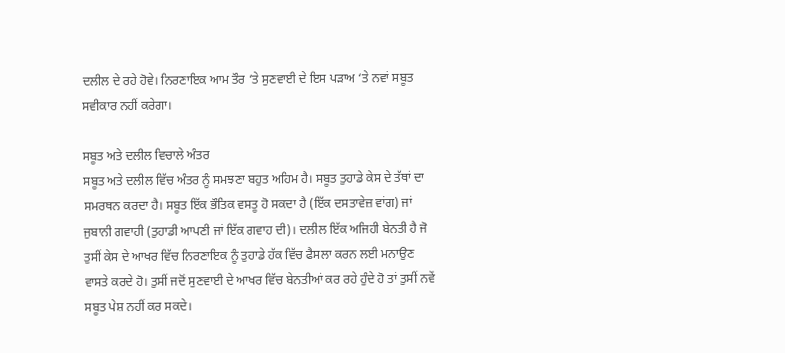ਦਲੀਲ ਦੇ ਰਹੇ ਹੋਵੇ। ਨਿਰਣਾਇਕ ਆਮ ਤੌਰ ‘ਤੇ ਸੁਣਵਾਈ ਦੇ ਇਸ ਪੜਾਅ ‘ਤੇ ਨਵਾਂ ਸਬੂਤ ਸਵੀਕਾਰ ਨਹੀਂ ਕਰੇਗਾ।

ਸਬੂਤ ਅਤੇ ਦਲੀਲ ਵਿਚਾਲੇ ਅੰਤਰ
ਸਬੂਤ ਅਤੇ ਦਲੀਲ ਵਿੱਚ ਅੰਤਰ ਨੂੰ ਸਮਝਣਾ ਬਹੁਤ ਅਹਿਮ ਹੈ। ਸਬੂਤ ਤੁਹਾਡੇ ਕੇਸ ਦੇ ਤੱਥਾਂ ਦਾ ਸਮਰਥਨ ਕਰਦਾ ਹੈ। ਸਬੂਤ ਇੱਕ ਭੌਤਿਕ ਵਸਤੂ ਹੋ ਸਕਦਾ ਹੈ (ਇੱਕ ਦਸਤਾਵੇਜ਼ ਵਾਂਗ) ਜਾਂ ਜੁਬਾਨੀ ਗਵਾਹੀ (ਤੁਹਾਡੀ ਆਪਣੀ ਜਾਂ ਇੱਕ ਗਵਾਹ ਦੀ)। ਦਲੀਲ ਇੱਕ ਅਜਿਹੀ ਬੇਨਤੀ ਹੈ ਜੋ ਤੁਸੀਂ ਕੇਸ ਦੇ ਆਖਰ ਵਿੱਚ ਨਿਰਣਾਇਕ ਨੂੰ ਤੁਹਾਡੇ ਹੱਕ ਵਿੱਚ ਫੈਸਲਾ ਕਰਨ ਲਈ ਮਨਾਉਣ ਵਾਸਤੇ ਕਰਦੇ ਹੋ। ਤੁਸੀਂ ਜਦੋਂ ਸੁਣਵਾਈ ਦੇ ਆਖਰ ਵਿੱਚ ਬੇਨਤੀਆਂ ਕਰ ਰਹੇ ਹੁੰਦੇ ਹੋ ਤਾਂ ਤੁਸੀਂ ਨਵੇਂ ਸਬੂਤ ਪੇਸ਼ ਨਹੀਂ ਕਰ ਸਕਦੇ।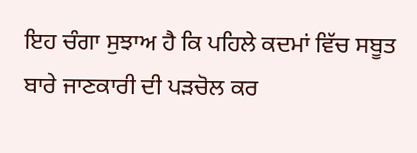ਇਹ ਚੰਗਾ ਸੁਝਾਅ ਹੈ ਕਿ ਪਹਿਲੇ ਕਦਮਾਂ ਵਿੱਚ ਸਬੂਤ ਬਾਰੇ ਜਾਣਕਾਰੀ ਦੀ ਪੜਚੋਲ ਕਰ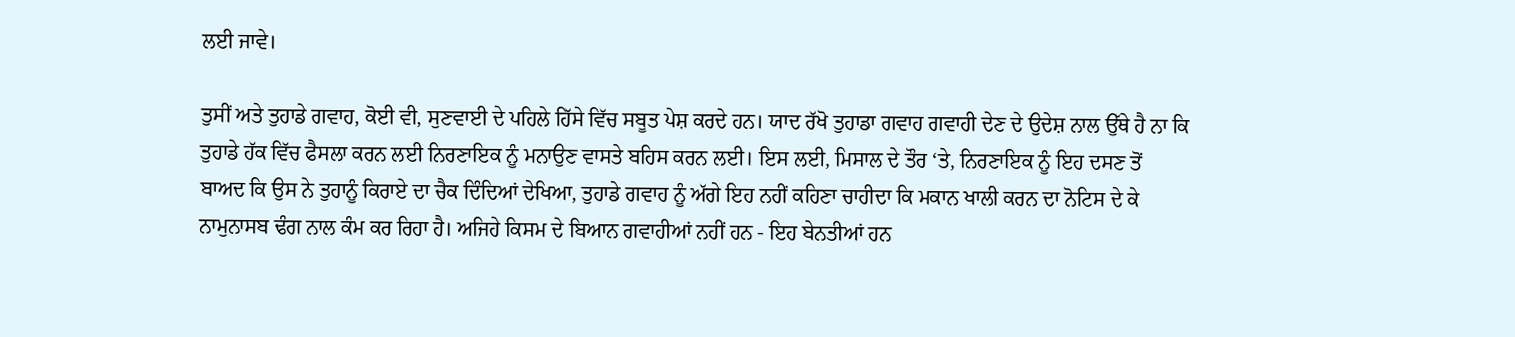ਲਈ ਜਾਵੇ।

ਤੁਸੀਂ ਅਤੇ ਤੁਹਾਡੇ ਗਵਾਹ, ਕੋਈ ਵੀ, ਸੁਣਵਾਈ ਦੇ ਪਹਿਲੇ ਹਿੱਸੇ ਵਿੱਚ ਸਬੂਤ ਪੇਸ਼ ਕਰਦੇ ਹਨ। ਯਾਦ ਰੱਖੋ ਤੁਹਾਡਾ ਗਵਾਹ ਗਵਾਹੀ ਦੇਣ ਦੇ ਉਦੇਸ਼ ਨਾਲ ਉੱਥੇ ਹੈ ਨਾ ਕਿ ਤੁਹਾਡੇ ਹੱਕ ਵਿੱਚ ਫੈਸਲਾ ਕਰਨ ਲਈ ਨਿਰਣਾਇਕ ਨੂੰ ਮਨਾਉਣ ਵਾਸਤੇ ਬਹਿਸ ਕਰਨ ਲਈ। ਇਸ ਲਈ, ਮਿਸਾਲ ਦੇ ਤੌਰ ‘ਤੇ, ਨਿਰਣਾਇਕ ਨੂੰ ਇਹ ਦਸਣ ਤੋਂ ਬਾਅਦ ਕਿ ਉਸ ਨੇ ਤੁਹਾਨੂੰ ਕਿਰਾਏ ਦਾ ਚੈਕ ਦਿੰਦਿਆਂ ਦੇਖਿਆ, ਤੁਹਾਡੇ ਗਵਾਹ ਨੂੰ ਅੱਗੇ ਇਹ ਨਹੀਂ ਕਹਿਣਾ ਚਾਹੀਦਾ ਕਿ ਮਕਾਨ ਖਾਲੀ ਕਰਨ ਦਾ ਨੋਟਿਸ ਦੇ ਕੇ ਨਾਮੁਨਾਸਬ ਢੰਗ ਨਾਲ ਕੰਮ ਕਰ ਰਿਹਾ ਹੈ। ਅਜਿਹੇ ਕਿਸਮ ਦੇ ਬਿਆਨ ਗਵਾਹੀਆਂ ਨਹੀਂ ਹਨ - ਇਹ ਬੇਨਤੀਆਂ ਹਨ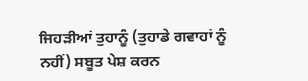ਜਿਹੜੀਆਂ ਤੁਹਾਨੂੰ (ਤੁਹਾਡੇ ਗਵਾਹਾਂ ਨੂੰ ਨਹੀਂ) ਸਬੂਤ ਪੇਸ਼ ਕਰਨ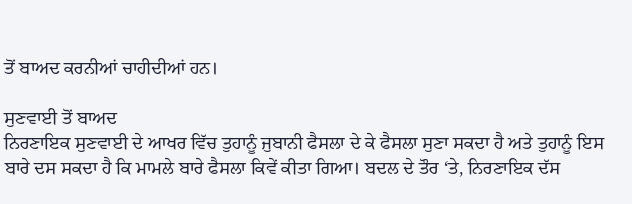ਤੋਂ ਬਾਅਦ ਕਰਨੀਆਂ ਚਾਹੀਦੀਆਂ ਹਨ।

ਸੁਣਵਾਈ ਤੋਂ ਬਾਅਦ
ਨਿਰਣਾਇਕ ਸੁਣਵਾਈ ਦੇ ਆਖਰ ਵਿੱਚ ਤੁਹਾਨੂੰ ਜੁਬਾਨੀ ਫੈਸਲਾ ਦੇ ਕੇ ਫੈਸਲਾ ਸੁਣਾ ਸਕਦਾ ਹੈ ਅਤੇ ਤੁਹਾਨੂੰ ਇਸ ਬਾਰੇ ਦਸ ਸਕਦਾ ਹੈ ਕਿ ਮਾਮਲੇ ਬਾਰੇ ਫੈਸਲਾ ਕਿਵੇਂ ਕੀਤਾ ਗਿਆ। ਬਦਲ ਦੇ ਤੌਰ ‘ਤੇ, ਨਿਰਣਾਇਕ ਦੱਸ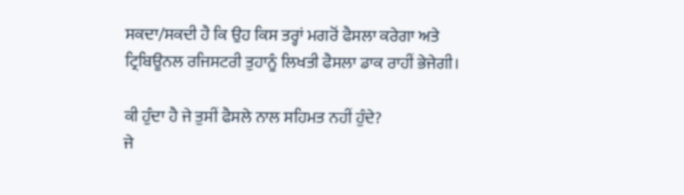ਸਕਦਾ/ਸਕਦੀ ਹੈ ਕਿ ਉਹ ਕਿਸ ਤਰ੍ਹਾਂ ਮਗਰੋਂ ਫੈਸਲਾ ਕਰੇਗਾ ਅਤੇ ਟ੍ਰਿਬਿਊਨਲ ਰਜਿਸਟਰੀ ਤੁਹਾਨੂੰ ਲਿਖਤੀ ਫੈਸਲਾ ਡਾਕ ਰਾਹੀਂ ਭੇਜੇਗੀ।

ਕੀ ਹੁੰਦਾ ਹੈ ਜੇ ਤੁਸੀਂ ਫੈਸਲੇ ਨਾਲ ਸਹਿਮਤ ਨਹੀਂ ਹੁੰਦੇ?
ਜੇ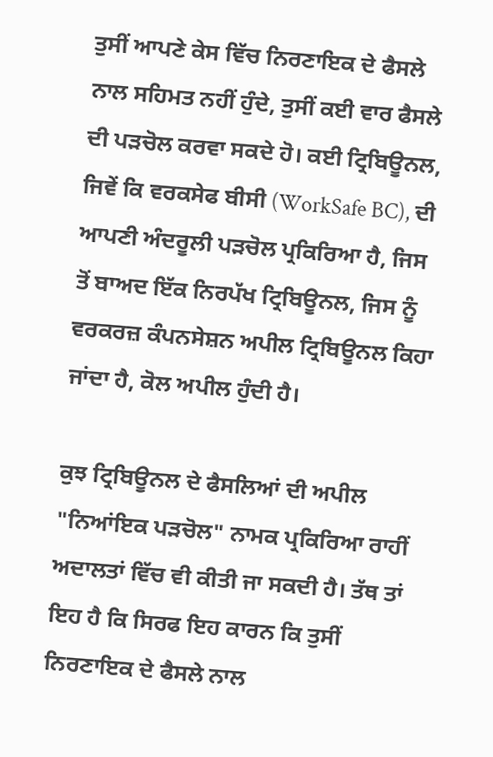ਤੁਸੀਂ ਆਪਣੇ ਕੇਸ ਵਿੱਚ ਨਿਰਣਾਇਕ ਦੇ ਫੈਸਲੇ ਨਾਲ ਸਹਿਮਤ ਨਹੀਂ ਹੁੰਦੇ, ਤੁਸੀਂ ਕਈ ਵਾਰ ਫੈਸਲੇ ਦੀ ਪੜਚੋਲ ਕਰਵਾ ਸਕਦੇ ਹੋ। ਕਈ ਟ੍ਰਿਬਿਊਨਲ, ਜਿਵੇਂ ਕਿ ਵਰਕਸੇਫ ਬੀਸੀ (WorkSafe BC), ਦੀ ਆਪਣੀ ਅੰਦਰੂਲੀ ਪੜਚੋਲ ਪ੍ਰਕਿਰਿਆ ਹੈ, ਜਿਸ ਤੋਂ ਬਾਅਦ ਇੱਕ ਨਿਰਪੱਖ ਟ੍ਰਿਬਿਊਨਲ, ਜਿਸ ਨੂੰ ਵਰਕਰਜ਼ ਕੰਪਨਸੇਸ਼ਨ ਅਪੀਲ ਟ੍ਰਿਬਿਊਨਲ ਕਿਹਾ ਜਾਂਦਾ ਹੈ, ਕੋਲ ਅਪੀਲ ਹੁੰਦੀ ਹੈ।

ਕੁਝ ਟ੍ਰਿਬਿਊਨਲ ਦੇ ਫੈਸਲਿਆਂ ਦੀ ਅਪੀਲ "ਨਿਆਂਇਕ ਪੜਚੋਲ" ਨਾਮਕ ਪ੍ਰਕਿਰਿਆ ਰਾਹੀਂ ਅਦਾਲਤਾਂ ਵਿੱਚ ਵੀ ਕੀਤੀ ਜਾ ਸਕਦੀ ਹੈ। ਤੱਥ ਤਾਂ ਇਹ ਹੈ ਕਿ ਸਿਰਫ ਇਹ ਕਾਰਨ ਕਿ ਤੁਸੀਂ ਨਿਰਣਾਇਕ ਦੇ ਫੈਸਲੇ ਨਾਲ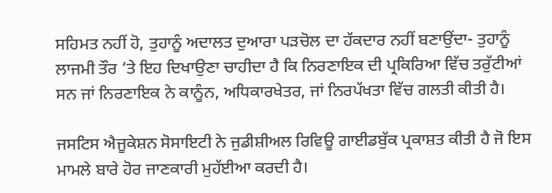ਸਹਿਮਤ ਨਹੀਂ ਹੋ, ਤੁਹਾਨੂੰ ਅਦਾਲਤ ਦੁਆਰਾ ਪੜਚੋਲ ਦਾ ਹੱਕਦਾਰ ਨਹੀਂ ਬਣਾਉਂਦਾ- ਤੁਹਾਨੂੰ ਲਾਜਮੀ ਤੌਰ ‘ਤੇ ਇਹ ਦਿਖਾਉਣਾ ਚਾਹੀਦਾ ਹੈ ਕਿ ਨਿਰਣਾਇਕ ਦੀ ਪ੍ਰਕਿਰਿਆ ਵਿੱਚ ਤਰੁੱਟੀਆਂ ਸਨ ਜਾਂ ਨਿਰਣਾਇਕ ਨੇ ਕਾਨੂੰਨ, ਅਧਿਕਾਰਖੇਤਰ, ਜਾਂ ਨਿਰਪੱਖਤਾ ਵਿੱਚ ਗਲਤੀ ਕੀਤੀ ਹੈ।

ਜਸਟਿਸ ਐਜੂਕੇਸ਼ਨ ਸੋਸਾਇਟੀ ਨੇ ਜੁਡੀਸ਼ੀਅਲ ਰਿਵਿਊ ਗਾਈਡਬੁੱਕ ਪ੍ਰਕਾਸ਼ਤ ਕੀਤੀ ਹੈ ਜੋ ਇਸ ਮਾਮਲੇ ਬਾਰੇ ਹੋਰ ਜਾਣਕਾਰੀ ਮੁਹੱਈਆ ਕਰਦੀ ਹੈ।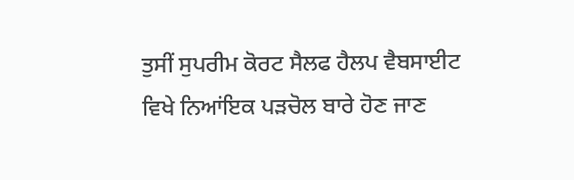ਤੁਸੀਂ ਸੁਪਰੀਮ ਕੋਰਟ ਸੈਲਫ ਹੈਲਪ ਵੈਬਸਾਈਟ ਵਿਖੇ ਨਿਆਂਇਕ ਪੜਚੋਲ ਬਾਰੇ ਹੋਣ ਜਾਣ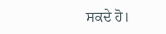ਸਕਦੇ ਹੋ।